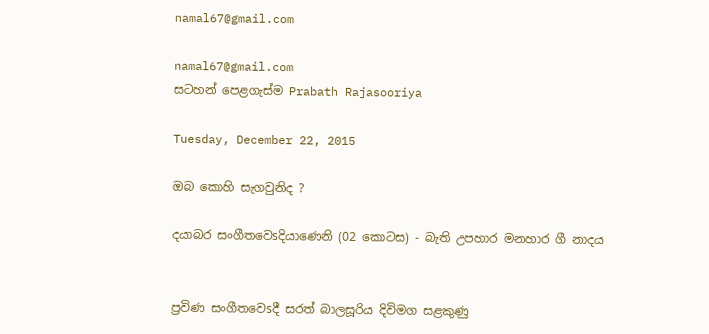namal67@gmail.com

namal67@gmail.com
සටහන් පෙළගැස්ම‍ Prabath Rajasooriya

Tuesday, December 22, 2015

ඔබ කොහි සැගවුනිද ?

දයාබර සංගීතවෙsදියාණෙනි (02 කොටස) - බැති උපහාර මනහාර ගී නාදය


ප්‍රවිණ සංගීතවෙsදී සරත් බාලසූරිය දිවිමග සළකුණු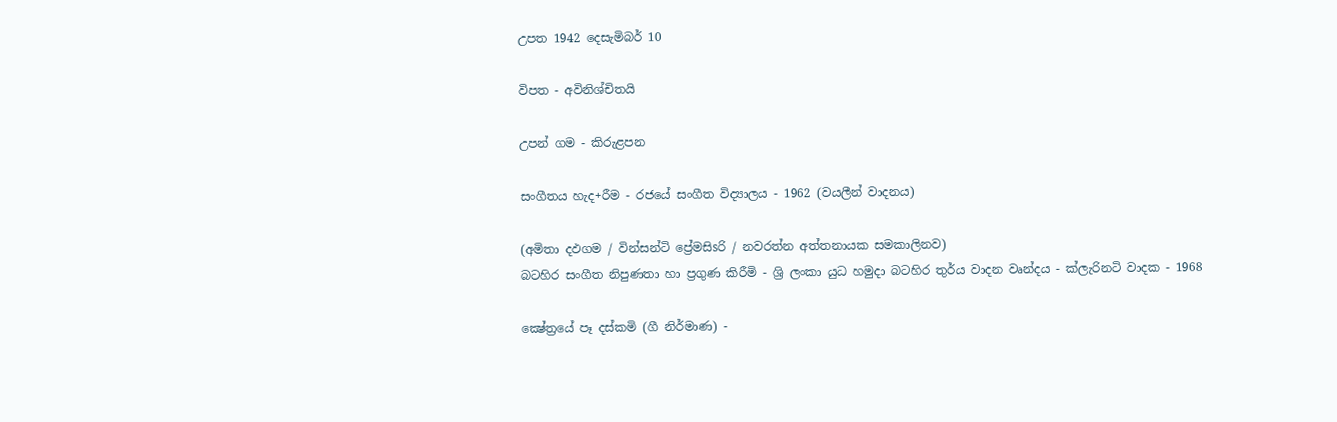උපත 1942 දෙසැමිබර් 10

විපත - අවිනිශ්චිතයි

උපන් ගම - කිරුළපන

සංගීතය හැද+රීම - රජයේ සංගීත විද්‍යාලය - 1962 (වයලීන් වාදනය)

(අමිතා දඵගම / වින්සන්ටි ප්‍රේමසිsරි / නවරත්න අත්තනායක සමකාලිනව)
බටහිර සංගීත නිපුණතා හා ප්‍රගුණ කිරීමි - ශ්‍රි ලංකා යුධ හමුදා බටහිර තුර්ය වාදන වෘන්දය - ක්‌ලැරිනටි වාදක - 1968

ක්‍ෂේත්‍රයේ පෑ දස්‌කමි (ගී නිර්මාණ) -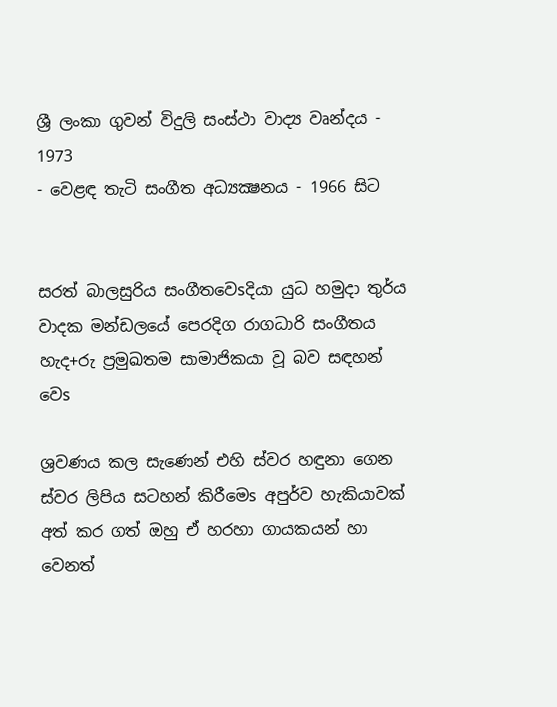ශ්‍රී ලංකා ගුවන් විදුලි සංස්‌ථා වාද්‍ය වෘන්දය - 1973
- වෙළඳ තැටි සංගීත අධ්‍යක්‍ෂනය - 1966 සිට


සරත් බාලසුරිය සංගීතවෙsදියා යුධ හමුදා තුර්ය වාදක මන්ඩලයේ පෙරදිග රාගධාරි සංගීතය හැද+රු ප්‍රමුඛතම සාමාජිකයා වූ බව සඳහන් වෙs

ශ්‍රවණය කල සැණෙන් එහි ස්‌වර හඳුනා ගෙන ස්‌වර ලිපිය සටහන් කිරීමෙs අපුර්ව හැකියාවක්‌ අත් කර ගත් ඔහු ඒ හරහා ගායකයන් හා වෙනත්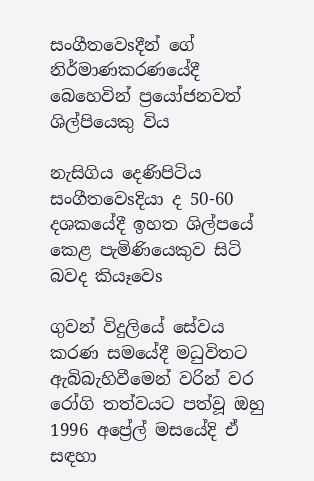සංගීතවෙsදීන් ගේ නිර්මාණකරණයේදී බෙහෙවින් ප්‍රයෝජනවත් ශිල්පියෙකු විය

නැසිගිය දෙණිපිටිය සංගීතවෙsදියා ද 50-60 දශකයේදී ඉහත ශිල්පයේ කෙළ පැමිණියෙකුව සිටි බවද කියෑවෙs

ගුවන් විදුලියේ සේවය කරණ සමයේදී මධුවිතට ඇබිබැහිවීමෙන් වරින් වර රෝගි තත්වයට පත්වූ ඔහු 1996 අප්‍රේල් මසයේදි ඒ සඳහා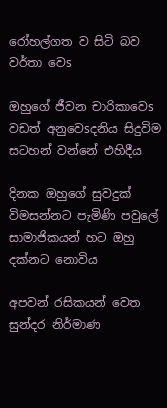රෝහල්ගත ව සිටි බව වර්තා වෙs

ඔහුගේ ජීවන චාරිකාවෙs වඩත් අනුවෙsදනිය සිදුවිම සටහන් වන්නේ එහිදීය

දිනක ඔහුගේ සුවදුක්‌ විමසන්නට පැමිණි පවුලේ සාමාජිකයන් හට ඔහු දක්‌නට නොවිය

අපවන් රසිකයන් වෙත සුන්දර නිර්මාණ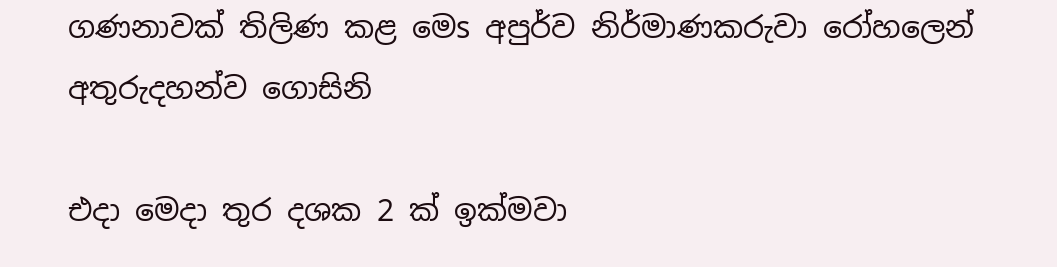ගණනාවක්‌ තිලිණ කළ මෙs අපුර්ව නිර්මාණකරුවා රෝහලෙන් අතුරුදහන්ව ගොසිනි

එදා මෙදා තුර දශක 2 ක්‌ ඉක්‌මවා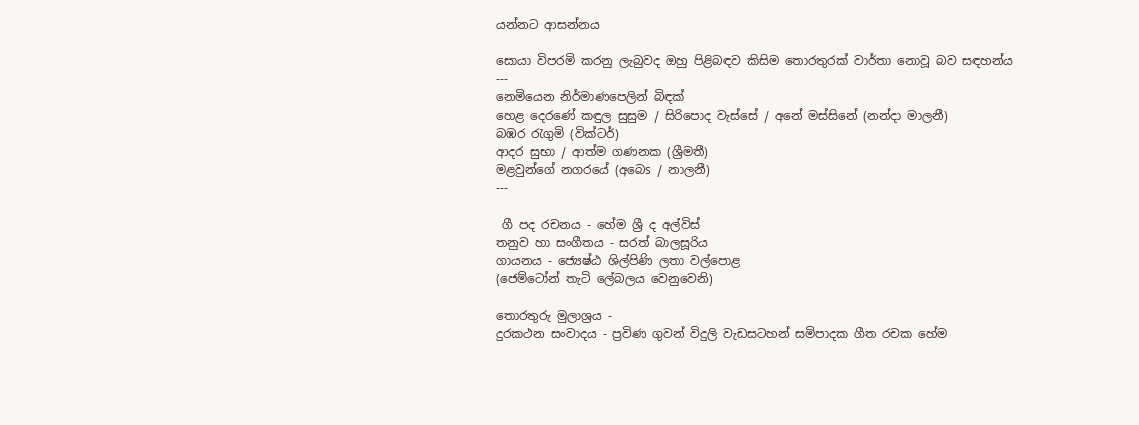යන්නට ආසන්නය

සොයා විපරමි කරනු ලැබුවද ඔහු පිළිබඳව කිසිම තොරතුරක්‌ වාර්තා නොවූ බව සඳහන්ය
---
නෙමියෙන නිර්මාණපෙලින් බිඳක්‌
හෙළ දෙරණේ කඳුල සුසුම / සිරිපොද වැස්‌සේ / අනේ මස්‌සිනේ (නන්දා මාලනී)
බඹර රැගුමි (වික්‌ටර්)
ආදර සුභා / ආත්ම ගණනක (ශ්‍රීමතී)
මළවුන්ගේ නගරයේ (අබෙs / නාලනී)
---

 ගී පද රචනය - හේම ශ්‍රී ද අල්විස්‌
තනුව හා සංගීතය - සරත් බාලසූරිය
ගායනය - ජ්‍යෙෂ්ඨ ශිල්පිණි ලතා වල්පොළ
(ජෙම්ටෝන් තැටි ලේබලය වෙනුවෙනි)

තොරතුරු මුලාශ්‍රය -
දුරකථන සංවාදය - ප්‍රවිණ ගුවන් විදුලි වැඩසටහන් සමිපාදක ගීත රචක හේම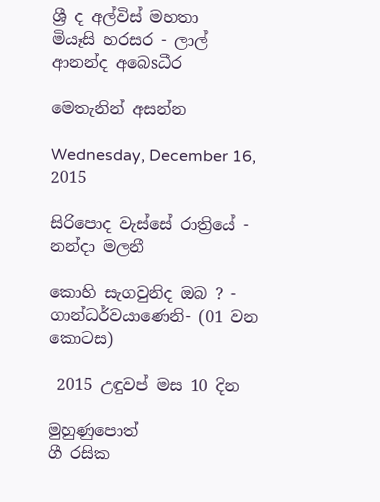ශ්‍රී ද අල්විස්‌ මහතා
මියෑසි හරසර - ලාල් ආනන්ද අබෙsධීර

මෙතැනින් අසන්න

Wednesday, December 16, 2015

සිරිපොද වැස්‌සේ රාත්‍රියේ - නන්දා මලනී

කොහි සැගවුනිද ඔබ ? - ගාන්ධර්වයාණෙනි- (01 වන කොටස)

 2015 උඳුවප් මස 10 දින

මුහුණුපොත්
ගී රසික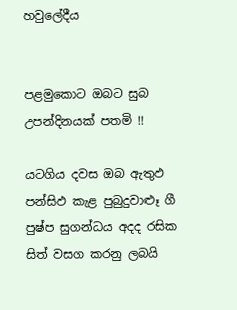හවුලේදීය


පළමුකොට ඔබට සුබ උපන්දිනයක් පතමි !!

යටගිය දවස ඔබ ඇතුඵ පන්සිඵ කැළ පුබුදුවාළූ ගී පුෂ්ප සුගන්ධය අදද රසික සිත් වසග කරනු ලබයි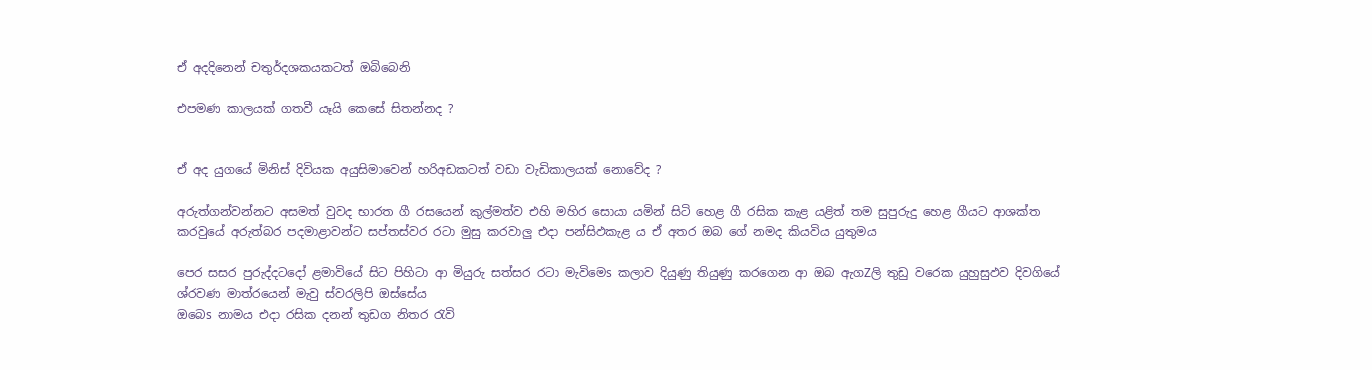ඒ අදදිනෙන් චතුර්දශකයකටත් ඔබිබෙනි

එපමණ කාලයක් ගතවී යෑයි කෙසේ සිතන්නද ?


ඒ අද යුගයේ මිනිස් දිවියක අයුසිමාවෙන් හරිඅඩකටත් වඩා වැඩිකාලයක් නොවේද ?

අරුත්ගන්වන්නට අසමත් වුවද භාරත ගී රසයෙන් කුල්මත්ව එහි මහිර සොයා යමින් සිටි හෙළ ගී රසික කැළ යළිත් තම සුපුරුදු හෙළ ගීයට ආශක්ත කරවුයේ අරුත්බර පදමාළාවන්ට සප්තස්වර රටා මුසු කරවාලු එදා පන්සිඵකැළ ය ඒ අතර ඔබ ගේ නමද කියවිය යුතුමය

පෙර සසර පුරුද්දටදෝ ළමාවියේ සිට පිහිටා ආ මියුරු සත්සර රටා මැවිමෙs කලාව දියුණු තියුණු කරගෙන ආ ඔබ ඇගZලි තුඩු වරෙක යුහුසුඵව දිවගියේ ශ්රවණ මාත්රයෙන් මැවු ස්වරලිපි ඔස්සේය
ඔබෙs නාමය එදා රසික දනන් තුඩග නිතර රැවි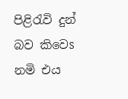පිළිරැවි දුන් බව කිවෙs නමි එය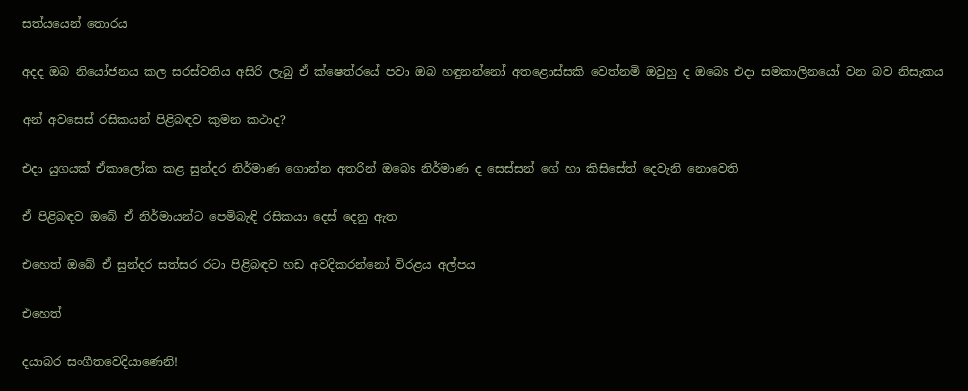සත්යයෙන් තොරය

අදද ඔබ නියෝජනය කල සරස්වතිය අසිරි ලැබු ඒ ක්ෂෙත්රයේ පවා ඔබ හඳුනන්නෝ අතළොස්සකි වෙත්නමි ඔවුහු ද ඔබෙs එදා සමකාලිනයෝ වන බව නිසැකය

අන් අවසෙස් රසිකයන් පිළිබඳව කුමන කථාද?

එදා යුගයක් ඒකාලෝක කළ සුන්දර නිර්මාණ ගොන්න අතරින් ඔබෙs නිර්මාණ ද සෙස්සන් ගේ හා කිසිසේත් දෙවැනි නොවෙති

ඒ පිළිබඳව ඔබේ ඒ නිර්මායන්ට පෙමිබැඳි රසිකයා දෙස් දෙනු ඇත

එහෙත් ඔබේ ඒ සුන්දර සත්සර රටා පිළිබඳව හඩ අවදිකරන්නෝ විරළය අල්පය

එහෙත්

දයාබර සංගීතවෙදියාණෙනි!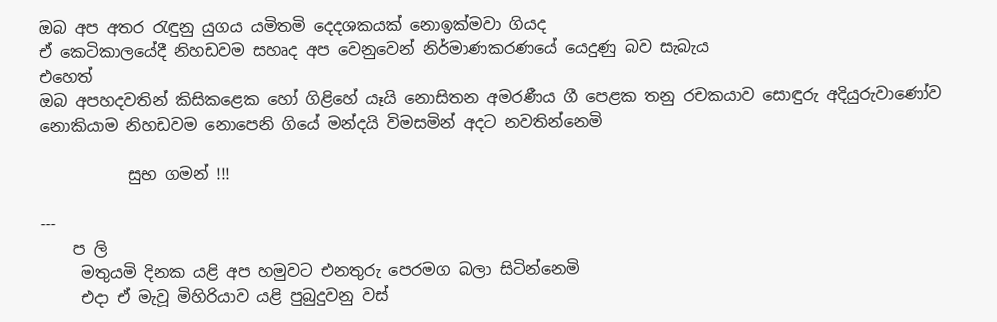ඔබ අප අතර රැඳුනු යුගය යමිතමි දෙදශකයක් නොඉක්මවා ගියද
ඒ කෙටිකාලයේදී නිහඩවම සහෘද අප වෙනුවෙන් නිර්මාණකරණයේ යෙදුණු බව සැබැය
එහෙත්
ඔබ අපහදවතින් කිසිකළෙක හෝ ගිළිහේ යෑයි නොසිතන අමරණීය ගී පෙළක තනු රචකයාව සොඳුරු අදියුරුවාණෝව නොකියාම නිහඩවම නොපෙනි ගියේ මන්දයි විමසමින් අදට නවතින්නෙමි

           සුභ ගමන් !!!

---
    ප ලි
     මතුයමි දිනක යළි අප හමුවට එනතුරු පෙරමග බලා සිටින්නෙමි
     එදා ඒ මැවූ මිහිරියාව යළි පුබුදුවනු වස්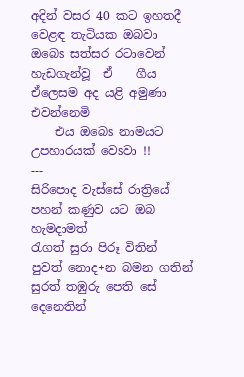අදින් වසර 40 කට ඉහතදී වෙළඳ තැටියක ඔබවා ඔබෙs සත්සර රටාවෙන් හැඩගැන්වූ  ඒ    ගීය ඒලෙසම අද යළි අමුණා එවන්නෙමි
    එය ඔබෙs නාමයට උපහාරයක් වෙsවා !!
---
සිරිපොද වැස්සේ රාත්‍රියේ
පහන් කණුව යට ඔබ හැමදාමත්
රැගත් සුරා පිරූ විතින්
පුවත් නොද+න බමන ගතින්
සුරත් තඹුරු පෙති සේ දෙනෙතින්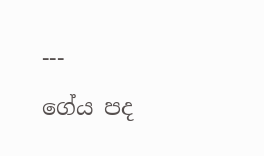---
ගේය පද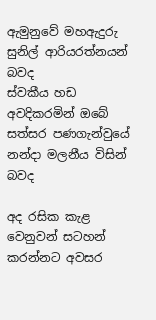ඇමුනුවේ මහඇදුරු සුනිල් ආරියරත්නයන් බවද
ස්වකීය හඩ අවදිකරමින් ඔබේ සත්සර පණගැන්වුයේ නන්දා මලනීය විසින් බවද

අද රසික කැළ වෙනුවන් සටහන් කරන්නට අවසර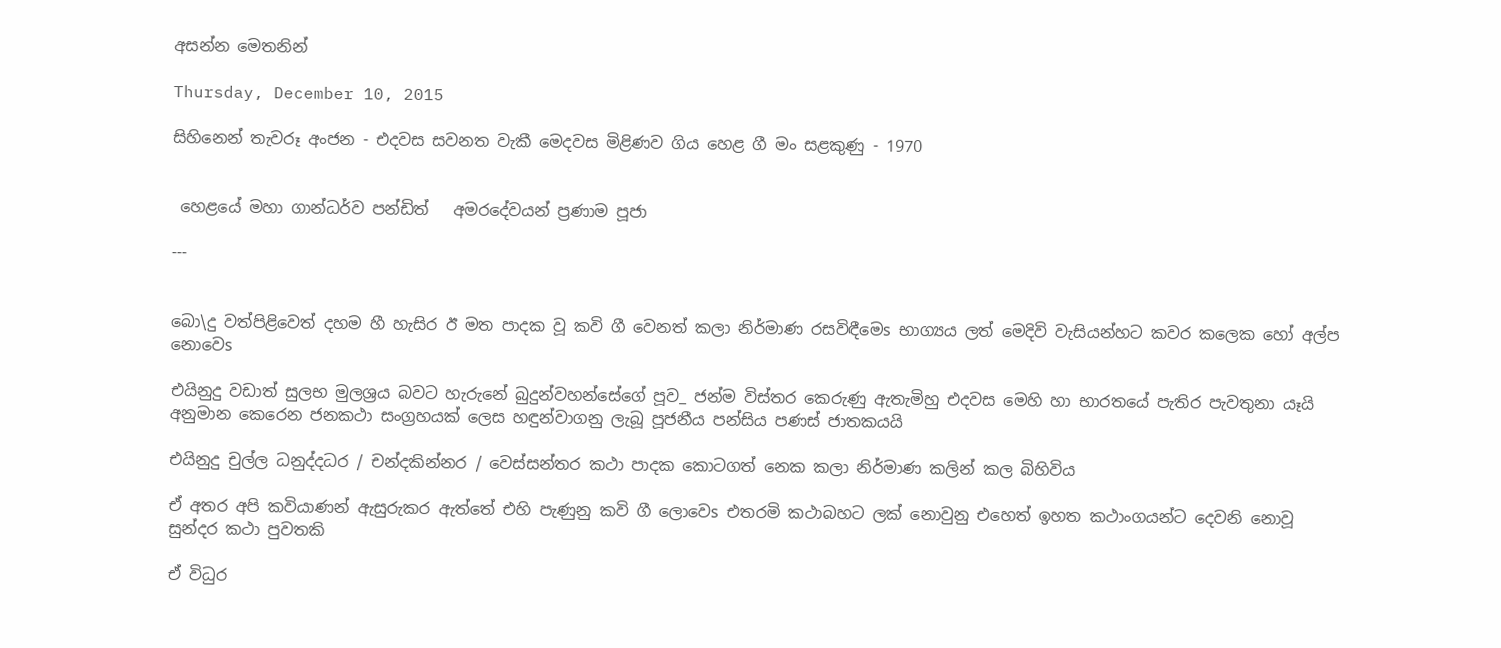අසන්න මෙතනින්

Thursday, December 10, 2015

සිහිනෙන් තැවරූ අංජන - එදවස සවනත වැකී මෙදවස මිළිණව ගිය හෙළ ගී මං සළකුණු - 1970


 හෙළයේ මහා ගාන්ධර්ව පන්ඩිත්   අමරදේවයන් ප්‍රණාම පූජා

---


බො\දු වත්පිළිවෙත් දහම හී හැසිර ඊ මත පාදක වූ කවි ගී වෙනත් කලා නිර්මාණ රසවිඳීමෙs භාග්‍යය ලත් මෙදිවි වැසියන්හට කවර කලෙක හෝ අල්ප නොවෙs

එයිනුදු වඩාත් සුලභ මුලශ්‍රය බවට හැරුනේ බුදුන්වහන්සේගේ පූව_ ජන්ම විස්‌තර කෙරුණු ඇතැමිහු එදවස මෙහි හා භාරතයේ පැතිර පැවතුනා යෑයි අනුමාන කෙරෙන ජනකථා සංග්‍රහයක්‌ ලෙස හඳුන්වාගනු ලැබූ පූජනීය පන්සිය පණස්‌ ජාතකයයි

එයිනුදු චුල්ල ධනුද්දධර / චන්දකින්නර / වෙස්‌සන්තර කථා පාදක කොටගත් නෙක කලා නිර්මාණ කලින් කල බිහිවිය

ඒ අතර අපි කවියාණන් ඇසුරුකර ඇත්තේ එහි පැණුනු කවි ගී ලොවෙs එතරමි කථාබහට ලක්‌ නොවුනු එහෙත් ඉහත කථාංගයන්ට දෙවනි නොවූ සුන්දර කථා පුවතකි

ඒ විධුර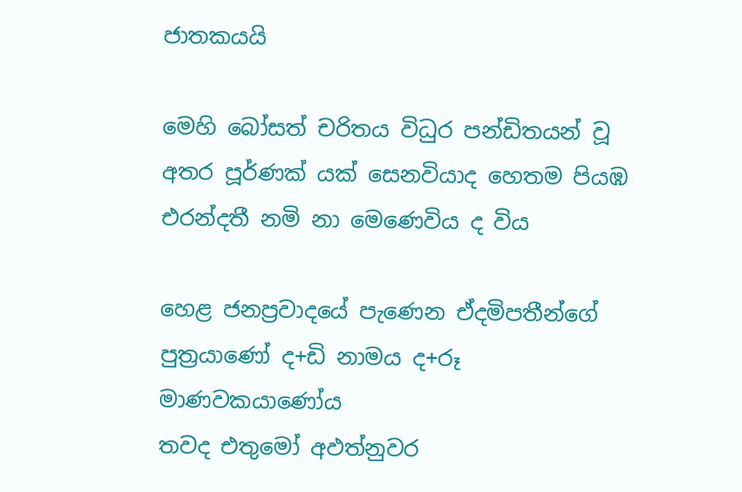ජාතකයයි

මෙහි බෝසත් චරිතය විධුර පන්ඩිතයන් වූ අතර පූර්ණක්‌ යක්‌ සෙනවියාද හෙතම පියඹ එරන්දතී නමි නා මෙණෙවිය ද විය

හෙළ ජනප්‍රවාදයේ පැණෙන ඒදමිපතීන්ගේ පුත්‍රයාණෝ ද+ඩි නාමය ද+රූ මාණවකයාණෝය
තවද එතුමෝ අඵත්නුවර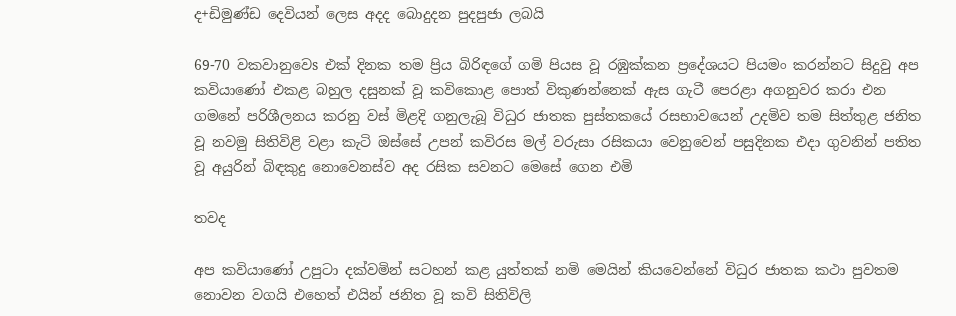ද+ඩිමුණ්‌ඩ දෙවියන් ලෙස අදද බොදුදන පුදපුජා ලබයි

69-70 වකවානුවෙs එක්‌ දිනක තම ප්‍රිය බිරිඳගේ ගමි පියස වූ රඹුක්‌කන ප්‍රදේශයට පියමං කරන්නට සිදුවු අප කවියාණෝ එකළ බහුල දසුනක්‌ වූ කවිකොළ පොත් විකුණන්නෙක්‌ ඇස ගැටී පෙරළා අගනුවර කරා එන ගමනේ පරිශීලනය කරනු වස්‌ මිළදි ගනුලැබූ විධුර ජාතක පුස්‌තකයේ රසභාවයෙන් උදමිව තම සිත්තුළ ජනිත වූ නවමු සිතිවිළි වළා කැටි ඔස්‌සේ උපන් කවිරස මල් වරුසා රසිකයා වෙනුවෙන් පසුදිනක එදා ගුවනින් පතිත වූ අයුරින් බිඳකුදු නොවෙනස්‌ව අද රසික සවනට මෙසේ ගෙන එමි

තවද

අප කවියාණෝ උපුටා දක්‌වමින් සටහන් කළ යුත්තක්‌ නමි මෙයින් කියවෙන්නේ විධුර ජාතක කථා පුවතම නොවන වගයි එහෙත් එයින් ජනිත වූ කවි සිතිවිලි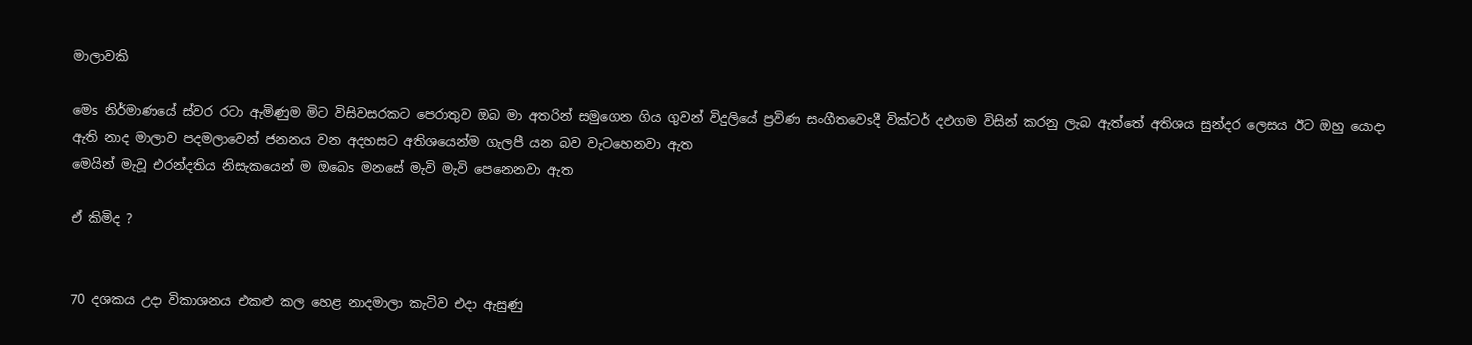මාලාවකි

මෙs නිර්මාණයේ ස්‌වර රටා ඇමිණුම මිට විසිවසරකට පෙරාතුව ඔබ මා අතරින් සමුගෙන ගිය ගුවන් විදුලියේ ප්‍රවිණ සංගීතවෙsදී වික්‌ටර් දඵගම විසින් කරනු ලැබ ඇත්තේ අතිශය සුන්දර ලෙසය ඊට ඔහු යොදා ඇති නාද මාලාව පදමලාවෙන් ජනනය වන අදහසට අතිශයෙන්ම ගැලපී යන බව වැටහෙනවා ඇත
මෙයින් මැවූ එරන්දතිය නිසැකයෙන් ම ඔබෙs මනසේ මැවි මැවි පෙනෙනවා ඇත

ඒ කිමිද ?


70 දශකය උදා විකාශනය එකළු කල හෙළ නාදමාලා කැටිව එදා ඇසුණු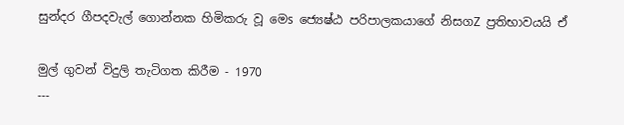සුන්දර ගීපදවැල් ගොන්නක හිමිකරු වූ මෙs ජ්‍යෙෂ්ඨ පරිපාලකයාගේ නිසගZ ප්‍රතිභාවයයි ඒ

මුල් ගුවන් විදුලි තැටිගත කිරීම - 1970
---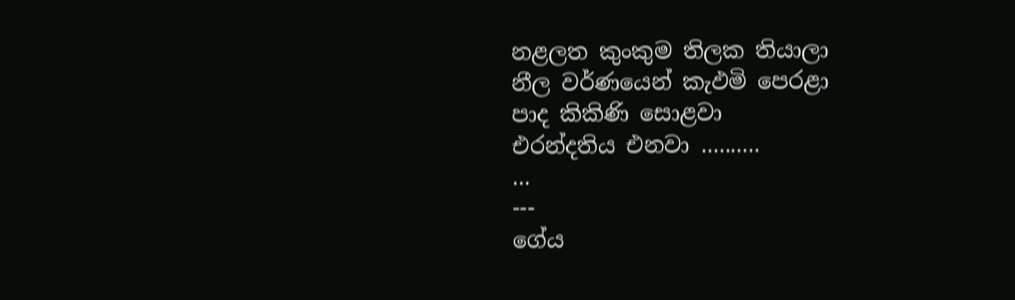නළලත කුංකුම තිලක තියාලා
නීල වර්ණයෙන් කැඵමි පෙරළා
පාද කිකිණි සොළවා
එරන්දතිය එනවා ..........
...
---
ගේය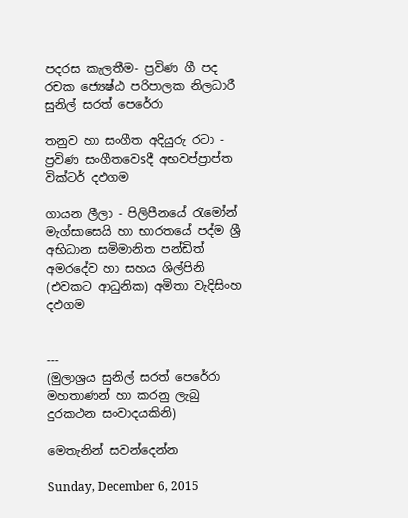පදරස කැලතීම- ප්‍රවිණ ගී පද රචක ජ්‍යෙෂ්ඨ පරිපාලක නිලධාරී සුනිල් සරත් පෙරේරා

තනුව හා සංගීත අදියුරු රටා - ප්‍රවිණ සංගීතවෙsදී අභවප්ප්‍රාප්ත වික්‌ටර් දඵගම

ගායන ලීලා - පිලිපීනයේ රැමෝන් මැග්සාසෙයි හා භාරතයේ පද්ම ශ්‍රී අභිධාන සමිමානිත පන්ඩිත් අමරදේව හා සහය ශිල්පිනි (එවකට ආධුනික) අමිතා වැදිසිංහ දඵගම


---
(මුලාශ්‍රය සුනිල් සරත් පෙරේරා මහතාණන් හා කරනු ලැබු දුරකථන සංවාදයකිනි)

මෙතැනින් සවන්දෙන්න

Sunday, December 6, 2015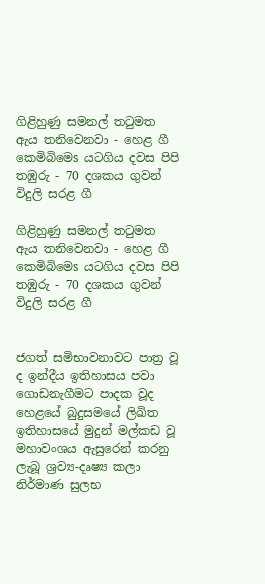ගිළිහුණු සමනල් තටුමත ඇය තනිවෙනවා - හෙළ ගී කෙමිබිමෙs යටගිය දවස පිපි තඹුරු - 70 දශකය ගුවන් විදුලි සරළ ගී

ගිළිහුණු සමනල් තටුමත ඇය තනිවෙනවා - හෙළ ගී කෙමිබිමෙs යටගිය දවස පිපි තඹුරු - 70 දශකය ගුවන් විදුලි සරළ ගී


ජගත් සමිභාවනාවට පාත්‍ර වූ ද ඉන්දීය ඉතිහාසය පවා ගොඩනැගීමට පාදක වූද හෙළයේ බුදුසමයේ ලිඛිත ඉතිහාසයේ මුදුන් මල්කඩ වූ මහාවංශය ඇසුරෙන් කරනු ලැබූ ශ්‍රව්‍ය-දෘෂ්‍ය කලා නිර්මාණ සුලභ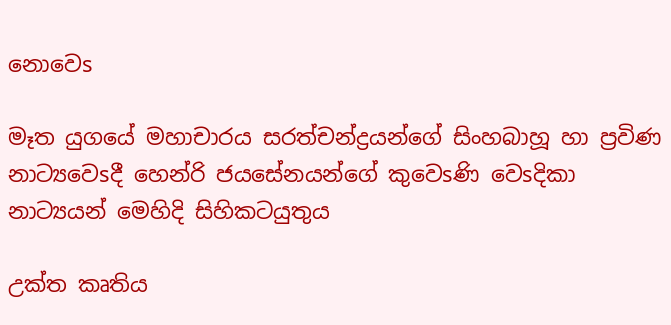නොවෙs

මෑත යුගයේ මහාචාරය සරත්චන්ද්‍රයන්ගේ සිංහබාහූ හා ප්‍රවිණ නාට්‍යවෙsදී හෙන්රි ජයසේනයන්ගේ කුවෙsණි වෙsදිකා නාට්‍යයන් මෙහිදි සිහිකටයුතුය

උක්‌ත කෘතිය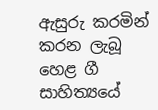ඇසුරු කරමින් කරන ලැබූ හෙළ ගී සාහිත්‍යයේ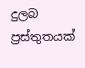දුලබ ප්‍රස්‌තුතයක්‌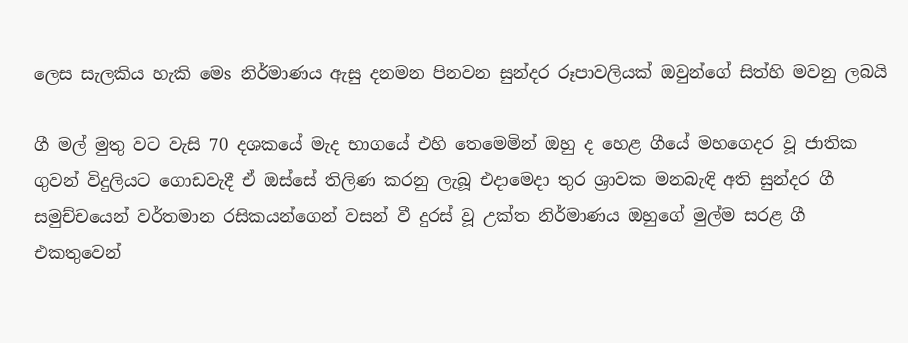ලෙස සැලකිය හැකි මෙs නිර්මාණය ඇසු දනමන පිනවන සුන්දර රූපාවලියක්‌ ඔවුන්ගේ සිත්හි මවනු ලබයි

ගී මල් මුතු වට වැසි 70 දශකයේ මැද භාගයේ එහි තෙමෙමින් ඔහු ද හෙළ ගීයේ මහගෙදර වූ ජාතික ගුවන් විදුලියට ගොඩවැදී ඒ ඔස්‌සේ තිලිණ කරනු ලැබූ එදාමෙදා තුර ශ්‍රාවක මනබැඳි අති සුන්දර ගී සමුච්චයෙන් වර්තමාන රසිකයන්ගෙන් වසන් වී දුරස්‌ වූ උක්‌ත නිර්මාණය ඔහුගේ මුල්ම සරළ ගී එකතුවෙන්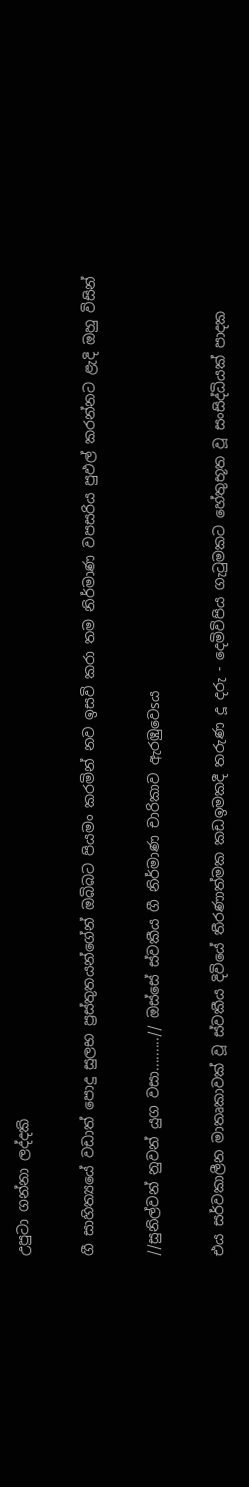උපුටා ගන්නා ලද්දකි

ගී සාහිත්‍යයේ වඩාත් පොදු සුලභ ප්‍රස්‌තුතයන්ගේන් ඔබිබට පියමං කරමින් නව ඉසවි කරා තම නිර්මාණ වපසරිය පුඵල් කරන්නට ළැදි ඔහු විසින්

//සුනිල්වන් නුවන් යුග වසා.........// ඔස්‌සේ ස්‌වකීය ගී නිර්මාණ චාරිකාව ඇරඹුවෙsය

එය සර්වකාලීන මාතෘකාවක්‌ වූ ස්‌වකීය දිවියේ තීරණාත්මක කඩඉමකදී තරුණ දූ දරු - දෙමිවිපිය ගැටුමකට හේතුභූත වූ සංසිද්ධියක්‌ පාදක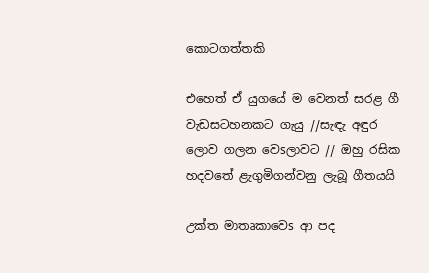කොටගත්තකි

එහෙත් ඒ යුගයේ ම වෙනත් සරළ ගී වැඩසටහනකට ගැයු //සැඳැ අඳුර ලොව ගලන වෙsලාවට // ඔහු රසික හදවතේ ළැගුමිගන්වනු ලැබූ ගීතයයි

උක්‌ත මාතෘකාවෙs ආ පද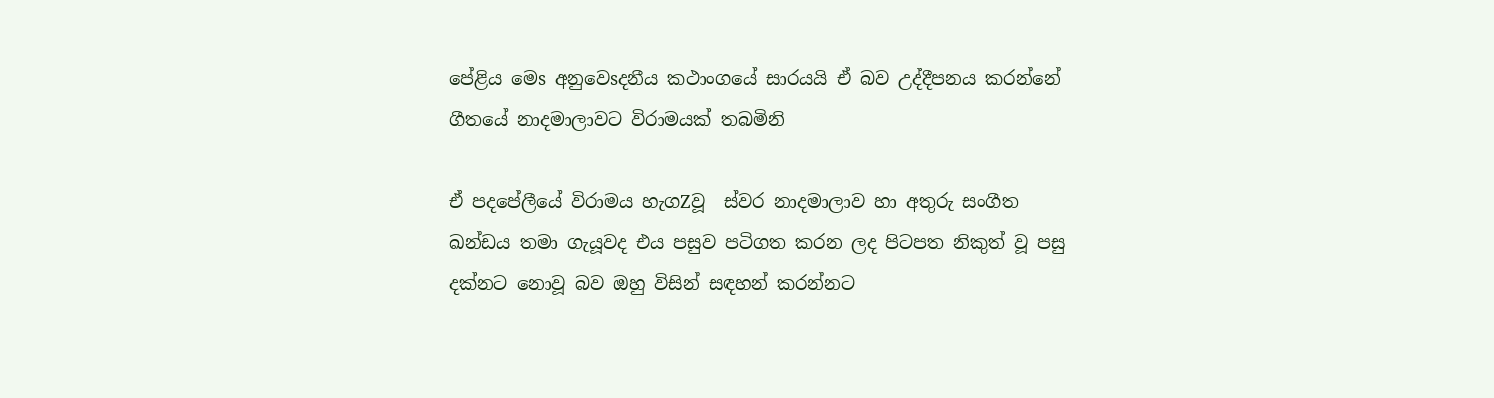පේළිය මෙs අනුවෙsදනීය කථාංගයේ සාරයයි ඒ බව උද්දීපනය කරන්නේ ගීතයේ නාදමාලාවට විරාමයක්‌ තබමිනි

ඒ පදපේලීයේ විරාමය හැගZවූ  ස්‌වර නාදමාලාව හා අතුරු සංගීත ඛන්ඩය තමා ගැයූවද එය පසුව පටිගත කරන ලද පිටපත නිකුත් වූ පසු දක්‌නට නොවූ බව ඔහු විසින් සඳහන් කරන්නට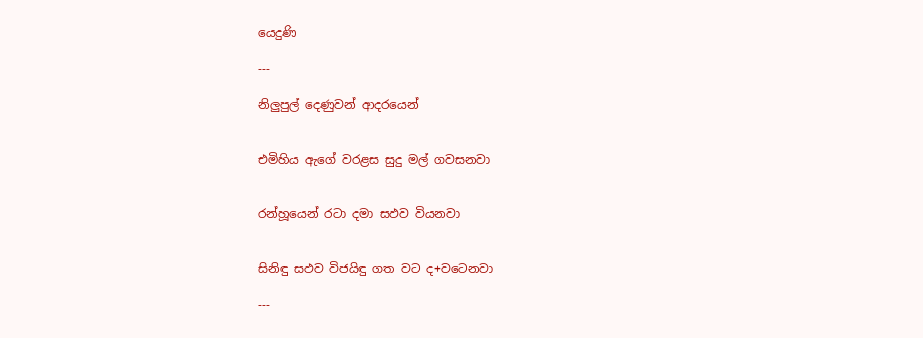යෙදුණි

---

නිලුපුල් දෙණුවන් ආදරයෙන්


එමිහිය ඇගේ වරළස සුදු මල් ගවසනවා


රන්හූයෙන් රටා දමා සඵව වියනවා


සිනිඳු සඵව විජයිඳු ගත වට ද+වටෙනවා

---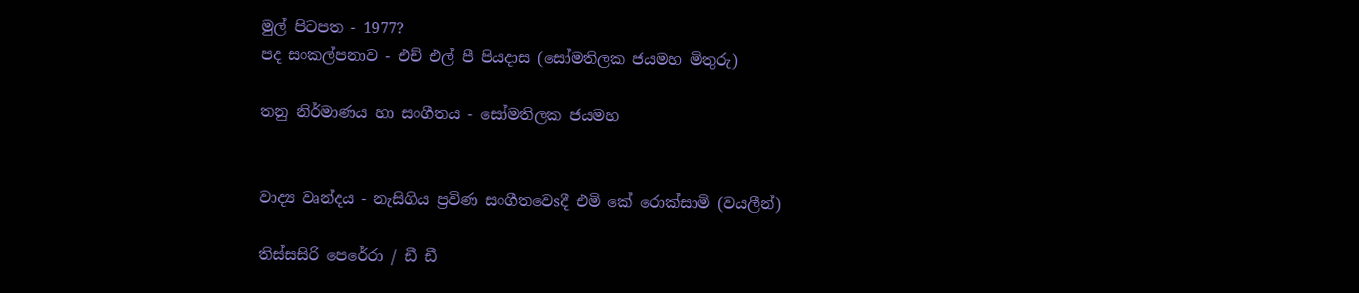මුල් පිටපත - 1977?
පද සංකල්පනාව - එච් එල් පී පියදාස (සෝමතිලක ජයමහ මිතුරු)

තනු නිර්මාණය හා සංගීතය - සෝමතිලක ජයමහ


වාද්‍ය වෘන්දය - නැසිගිය ප්‍රවිණ සංගීතවෙsදී එමි කේ රොක්‌සාමි (වයලීන්)

තිස්‌සසිරි පෙරේරා / ඩී ඩී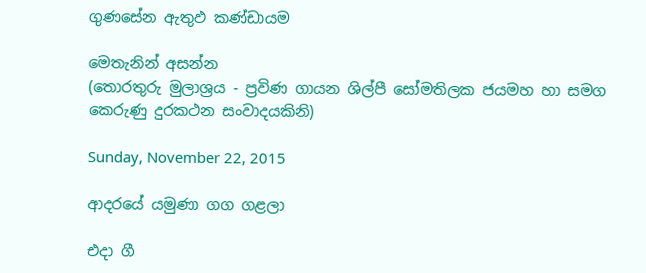ගුණසේන ඇතුඵ කණ්‌ඩායම

මෙතැනින් අසන්න
(තොරතුරු මුලාශ්‍රය - ප්‍රවිණ ගායන ශිල්පී සෝමතිලක ජයමහ හා සමග කෙරුණු දුරකථන සංවාදයකිනි)

Sunday, November 22, 2015

ආදරයේ යමුණා ගග ගළලා

එදා ගී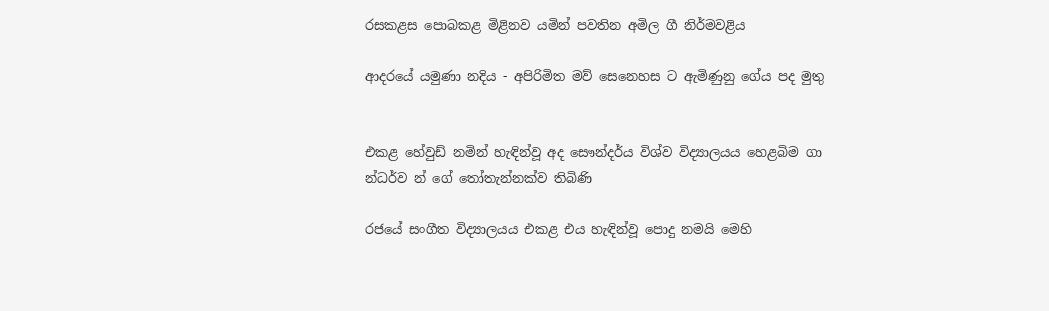රසකළස පොබකළ මිළිනව යමින් පවතින අමිල ගී නිර්මවළිය

ආදරයේ යමුණා නදිය - අපිරිමිත මව් සෙනෙහස ට ඇමිණුනු ගේය පද මුතු


එකළ හේවුඩ් නමින් හැඳින්වූ අද සෞන්දර්ය විශ්ව විද්‍යාලයය හෙළබිම ගා
න්ධර්ව න් ගේ තෝතැන්නක්‌ව තිබිණි

රජයේ සංගීත විද්‍යාලයය එකළ එය හැඳින්වූ පොදු නමයි මෙහි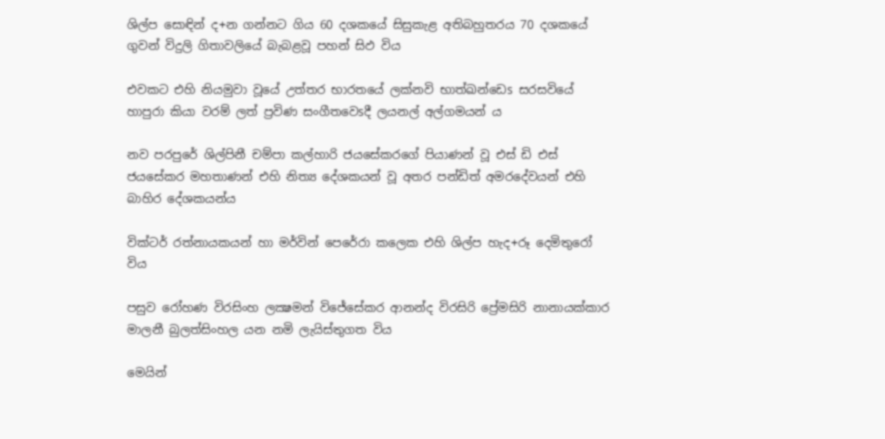ශිල්ප සොඳින් ද+න ගන්නට ගිය 60 දශකයේ සිසුකැළ අතිබහුතරය 70 දශකයේ ගුවන් විදුලි ගිතාවලියේ බැබළවූ පහන් සිඵ විය

එවකට එහි නියමුවා වූයේ උත්තර භාරතයේ ලක්‌නවි භාත්ඛන්ඩෙs සරසවියේ හාපුරා කියා වරම් ලත් ප්‍රවිණ සංගීතවෙsදී ලයනල් අල්ගමයන් ය

නව පරපුරේ ශිල්පිනී චම්පා කල්හාරි ජයසේකරගේ පියාණන් වූ එස්‌ ඩි එස්‌ ජයසේකර මහතාණන් එහි නිත්‍ය දේශකයන් වූ අතර පන්ඩිත් අමරදේවයන් එහි බාහිර දේශකයන්ය

වික්‌ටර් රත්නායකයන් හා මර්වින් පෙරේරා කලෙක එහි ශිල්ප හැද+රූ දෙමිතුරෝ විය

පසුව රෝහණ විරසිංහ ලක්‍ෂමන් විජේසේකර ආනන්ද විරසිරි ප්‍රේමසිරි නානායක්‌කාර මාලනී බුලත්සිංහල යන නමි ලැයිස්‌තුගත විය

මෙයින්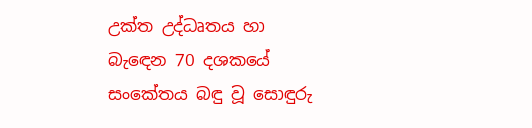උක්‌ත උද්ධෘතය හා බැඳෙන 70 දශකයේ සංකේතය බඳු වූ සොඳුරු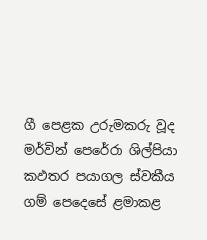ගී පෙළක උරුමකරු වූද මර්වින් පෙරේරා ශිල්පියා කඵතර පයාගල ස්‌වකීය ගම් පෙදෙසේ ළමාකළ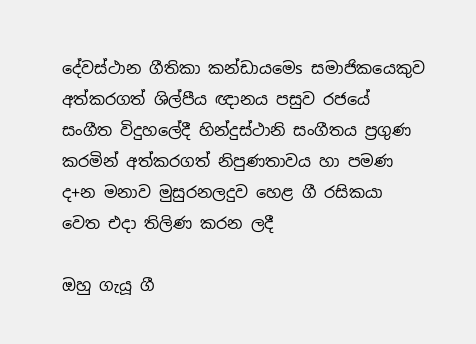දේවස්‌ථාන ගීතිකා කන්ඩායමෙs සමාජිකයෙකුව අත්කරගත් ශිල්පීය ඥානය පසුව රජයේ සංගීත විදුහලේදී හින්දුස්‌ථානි සංගීතය ප්‍රගුණ කරමින් අත්කරගත් නිපුණතාවය හා පමණ ද+න මනාව මුසුරනලදුව හෙළ ගී රසිකයා වෙත එදා තිලිණ කරන ලදී

ඔහු ගැයූ ගී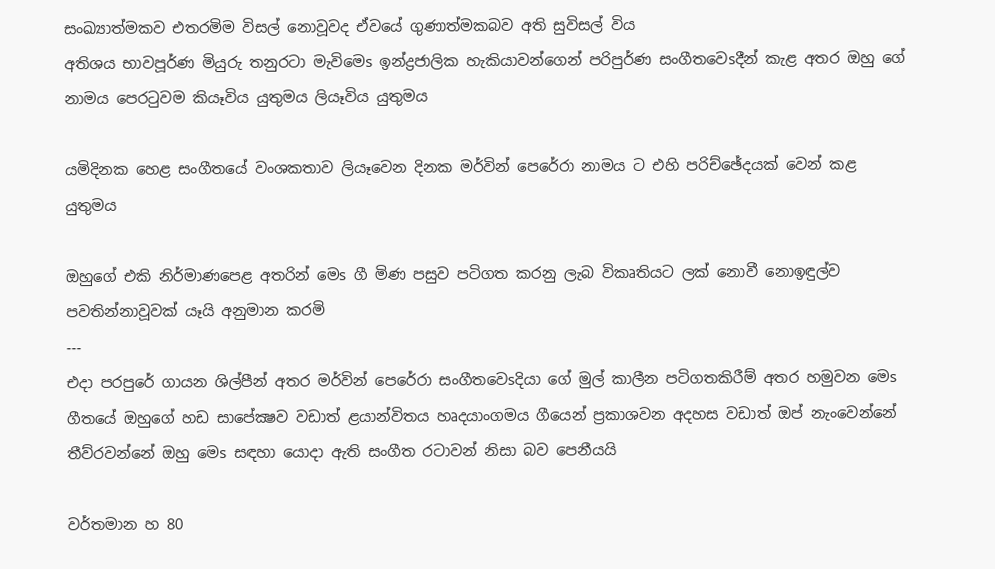සංඛ්‍යාත්මකව එතරමිම විසල් නොවූවද ඒවයේ ගුණාත්මකබව අති සුවිසල් විය
අතිශය භාවපූර්ණ මියුරු තනුරටා මැවිමෙs ඉන්ද්‍රජාලික හැකියාවන්ගෙන් පරිපුර්ණ සංගීතවෙsදීන් කැළ අතර ඔහු ගේ නාමය පෙරටුවම කියෑවිය යුතුමය ලියෑවිය යුතුමය

යමිදිනක හෙළ සංගීතයේ වංශකතාව ලියෑවෙන දිනක මර්වින් පෙරේරා නාමය ට එහි පරිච්ඡේදයක්‌ වෙන් කළ යුතුමය

ඔහුගේ එකි නිර්මාණපෙළ අතරින් මෙs ගී මිණ පසුව පටිගත කරනු ලැබ විකෘතියට ලක්‌ නොවී නොඉඳුල්ව පවතින්නාවූවක්‌ යෑයි අනුමාන කරමි
---
එදා පරපුරේ ගායන ශිල්පීන් අතර මර්වින් පෙරේරා සංගීතවෙsදියා ගේ මුල් කාලීන පටිගතකිරීම් අතර හමුවන මෙs ගීතයේ ඔහුගේ හඩ සාපේක්‍ෂව වඩාත් ළයාන්විතය හෘදයාංගමය ගීයෙන් ප්‍රකාශවන අදහස වඩාත් ඔප් නැංවෙන්නේ තීව්රවන්නේ ඔහු මෙs සඳහා යොදා ඇති සංගීත රටාවන් නිසා බව පෙනීයයි

වර්තමාන හ 80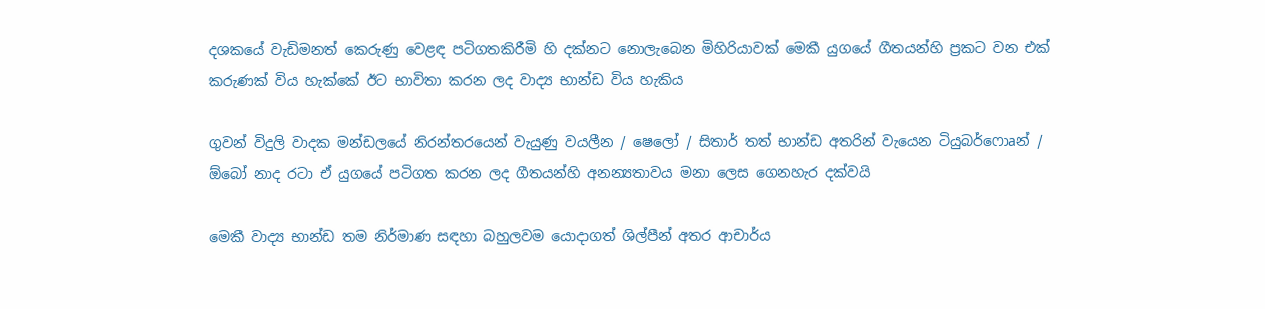දශකයේ වැඩිමනත් කෙරුණු වෙළඳ පටිගතකිරීමි හි දක්‌නට නොලැබෙන මිහිරියාවක්‌ මෙකී යුගයේ ගීතයන්හි ප්‍රකට වන එක්‌ කරුණක්‌ විය හැක්‌කේ ඊට භාවිතා කරන ලද වාද්‍ය භාන්ඩ විය හැකිය

ගුවන් විදුලි වාදක මන්ඩලයේ නිරන්තරයෙන් වැයුණු වයලීන / ෂෙලෝ / සිතාර් තත් භාන්ඩ අතරින් වැයෙන ටියුබර්ෆොaන් / ඕබෝ නාද රටා ඒ යුගයේ පටිගත කරන ලද ගීතයන්හි අනන්‍යතාවය මනා ලෙස ගෙනහැර දක්‌වයි

මෙකී වාද්‍ය භාන්ඩ තම නිර්මාණ සඳහා බහුලවම යොදාගත් ශිල්පීන් අතර ආචාර්ය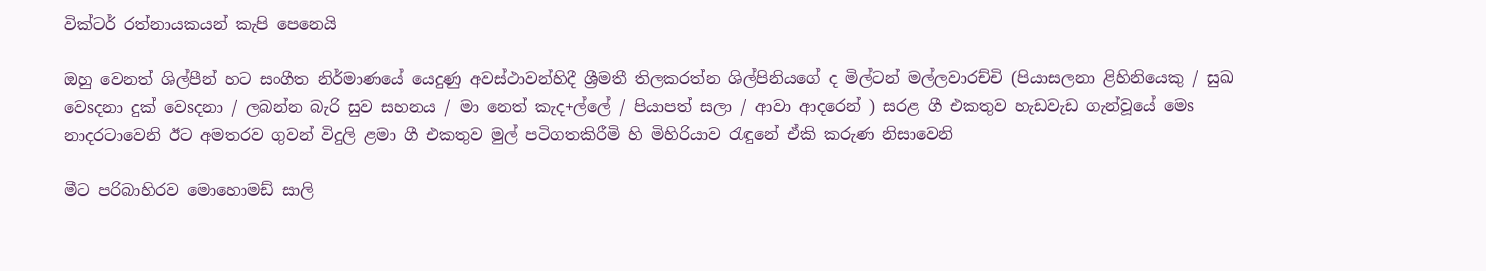වික්‌ටර් රත්නායකයන් කැපි පෙනෙයි

ඔහු වෙනත් ශිල්පීන් හට සංගීත නිර්මාණයේ යෙදුණු අවස්‌ථාවන්හිදී ශ්‍රීමතී තිලකරත්න ශිල්පිනියගේ ද මිල්ටන් මල්ලවාරච්චි (පියාසලනා ළිහිනියෙකු / සුඛ වෙsදනා දුක්‌ වෙsදනා / ලබන්න බැරි සුව සහනය / මා නෙත් කැද+ල්ලේ / පියාපත් සලා / ආවා ආදරෙන් ) සරළ ගී එකතුව හැඩවැඩ ගැන්වූයේ මෙs නාදරටාවෙනි ඊට අමතරව ගුවන් විදුලි ළමා ගී එකතුව මුල් පටිගතකිරීමි හි මිහිරියාව රැඳුනේ ඒකි කරුණ නිසාවෙනි

මීට පරිබාහිරව මොහොමඩ් සාලි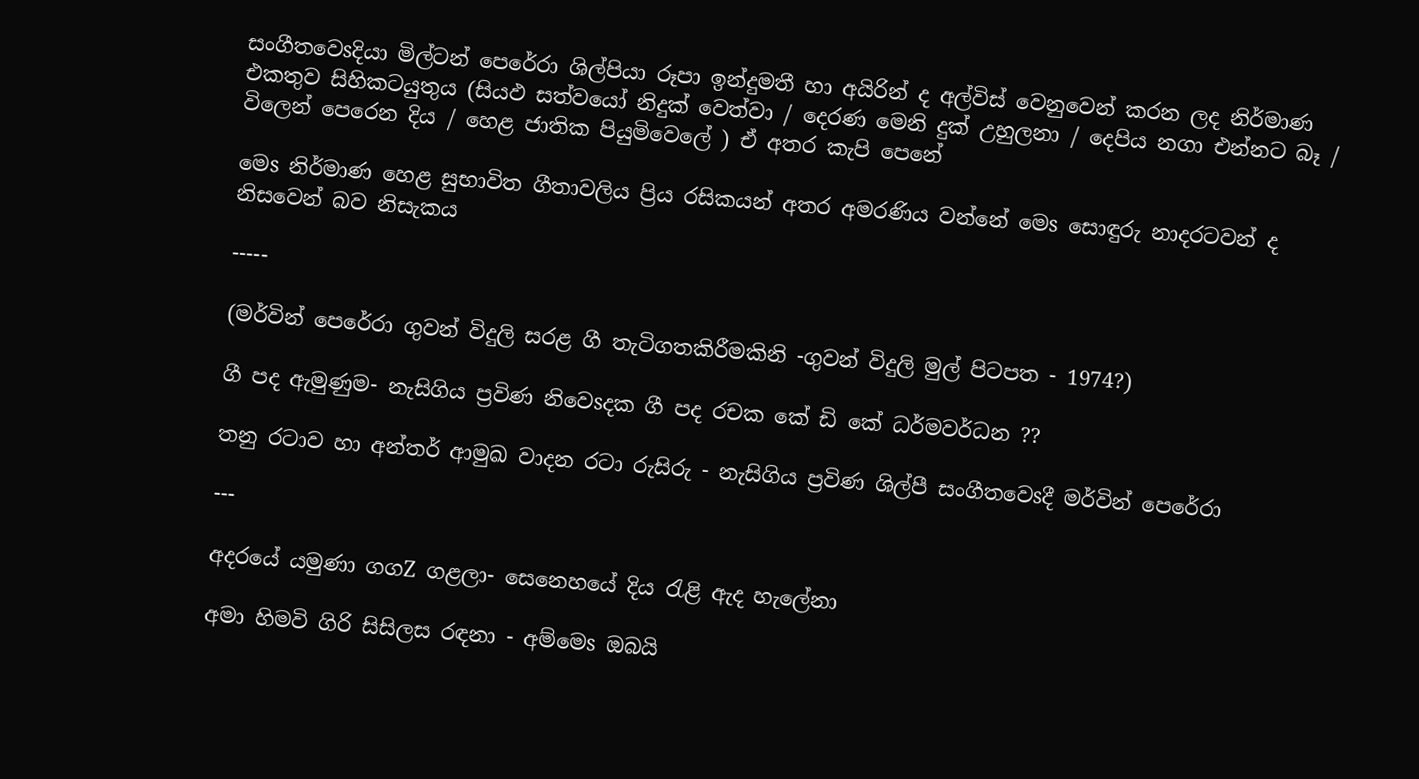සංගීතවෙsදියා මිල්ටන් පෙරේරා ශිල්පියා රූපා ඉන්දුමතී හා අයිරින් ද අල්විස්‌ වෙනුවෙන් කරන ලද නිර්මාණ එකතුව සිහිකටයුතුය (සියඵ සත්වයෝ නිදුක්‌ වෙත්වා / දෙරණ මෙනි දුක්‌ උහුලනා / දෙපිය නගා එන්නට බෑ / විලෙන් පෙරෙන දිය / හෙළ ජාතික පියුමිවෙලේ ) ඒ අතර කැපි පෙනේ

මෙs නිර්මාණ හෙළ සුභාවිත ගීතාවලිය ප්‍රිය රසිකයන් අතර අමරණිය වන්නේ මෙs සොඳුරු නාදරටවන් ද නිසවෙන් බව නිසැකය

-----

(මර්වින් පෙරේරා ගුවන් විදුලි සරළ ගී තැටිගතකිරීමකිනි -ගුවන් විදුලි මුල් පිටපත - 1974?)

ගී පද ඇමුණුම- නැසිගිය ප්‍රවිණ නිවෙsදක ගී පද රචක කේ ඩි කේ ධර්මවර්ධන ??

තනු රටාව හා අන්තර් ආමුඛ වාදන රටා රුසිරු - නැසිගිය ප්‍රවිණ ශිල්පී සංගීතවෙsදී මර්වින් පෙරේරා

---

අදරයේ යමුණා ගගZ ගළලා- සෙනෙහයේ දිය රැළි ඇද හැලේනා

අමා හිමවි ගිරි සිසිලස රඳනා - අම්මෙs ඔබයි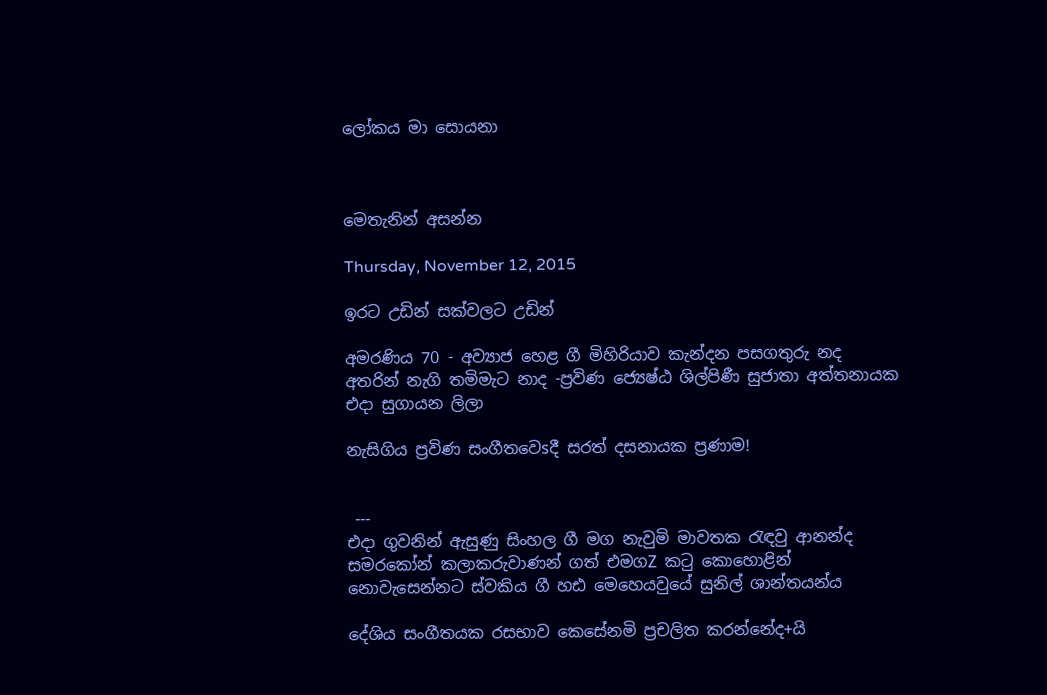ලෝකය මා සොයනා



මෙතැනින් අසන්න

Thursday, November 12, 2015

ඉරට උඩින් සක්වලට උඩින්

අමරණිය 70 - අව්‍යාජ හෙළ ගී මිහිරියාව කැන්දන පසගතුරු නද අතරින් නැගි තමිමැට නාද -ප්‍රවිණ ජ්‍යෙෂ්ඨ ශිල්පිණී සුජාතා අත්තනායක එදා සුගායන ලිලා

නැසිගිය ප්‍රවිණ සංගීතවෙsදී සරත් දසනායක ප්‍රණාම!


 ---
එදා ගුවනින් ඇසුණු සිංහල ගී මග නැවුමි මාවතක රැඳවු ආනන්ද සමරකෝන් කලාකරුවාණන් ගත් එමගZ කටු කොහොළින් නොවැසෙන්නට ස්‌වකිය ගී හඪ මෙහෙයවුයේ සුනිල් ශාන්තයන්ය

දේශිය සංගීතයක රසභාව කෙසේනමි ප්‍රචලිත කරන්නේද+යි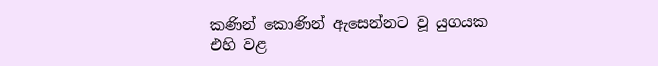කණින් කොණින් ඇසෙන්නට වූ යුගයක
එහි වළ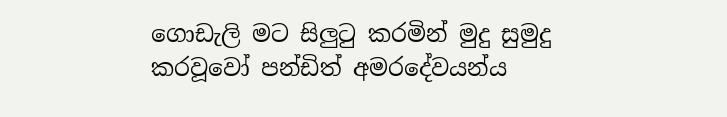ගොඩැලි මට සිලුටු කරමින් මුදු සුමුදු කරවූවෝ පන්ඩිත් අමරදේවයන්ය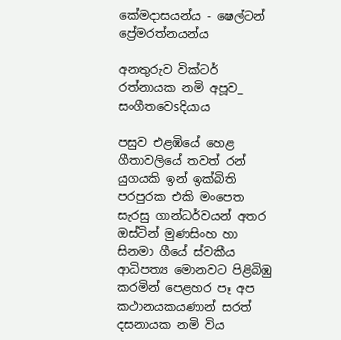කේමදාසයන්ය - ෂෙල්ටන් ප්‍රේමරත්නයන්ය

අනතුරුව වික්‌ටර් රත්නායක නමි අපූව_ සංගීතවෙsදියාය

පසුව එළඹියේ හෙළ ගීතාවලියේ තවත් රන් යුගයකි ඉන් ඉක්‌බිති පරපුරක එකි මංපෙත සැරසු ගාන්ධර්වයන් අතර ඔස්‌ටින් මුණසිංහ හා සිනමා ගීයේ ස්‌වකීය ආධිපත්‍ය මොනවට පිළිබිඹු කරමින් පෙළහර පෑ අප කථානයකයණාන් සරත් දසනායක නමි විය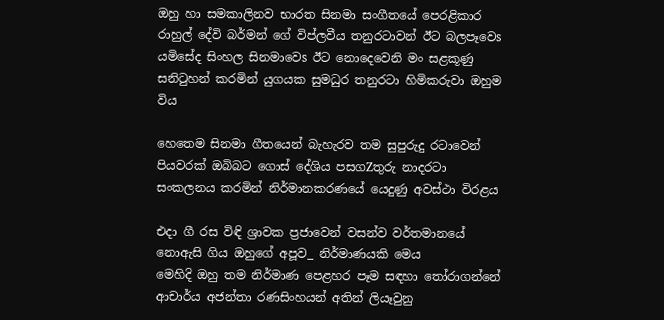ඔහු හා සමකාලිනව භාරත සිනමා සංගීතයේ පෙරළිකාර රාහුල් දේවි බර්මන් ගේ විප්ලවීය තනුරටාවන් ඊට බලපෑවෙs යමිසේද සිංහල සිනමාවෙs ඊට නොදෙවෙනි මං සළකූණු සනිටුහන් කරමින් යුගයක සුමධුර තනුරටා හිමිකරුවා ඔහුම විය

හෙතෙම සිනමා ගීතයෙන් බැහැරව තම සුපුරුදු රටාවෙන් පියවරක්‌ ඔබිබට ගොස්‌ දේශිය පසගZතුරු නාදරටා සංකලනය කරමින් නිර්මානකරණයේ යෙදුණු අවස්‌ථා විරළය

එදා ගී රස විඳි ශ්‍රාවක ප්‍රජාවෙන් වසන්ව වර්තමානයේ නොඇසි ගිය ඔහුගේ අපූව_ නිර්මාණයකි මෙය
මෙහිදි ඔහු තම නිර්මාණ පෙළහර පෑම සඳහා තෝරාගන්නේ ආචාර්ය අජන්තා රණසිංහයන් අතින් ලියෑවුනු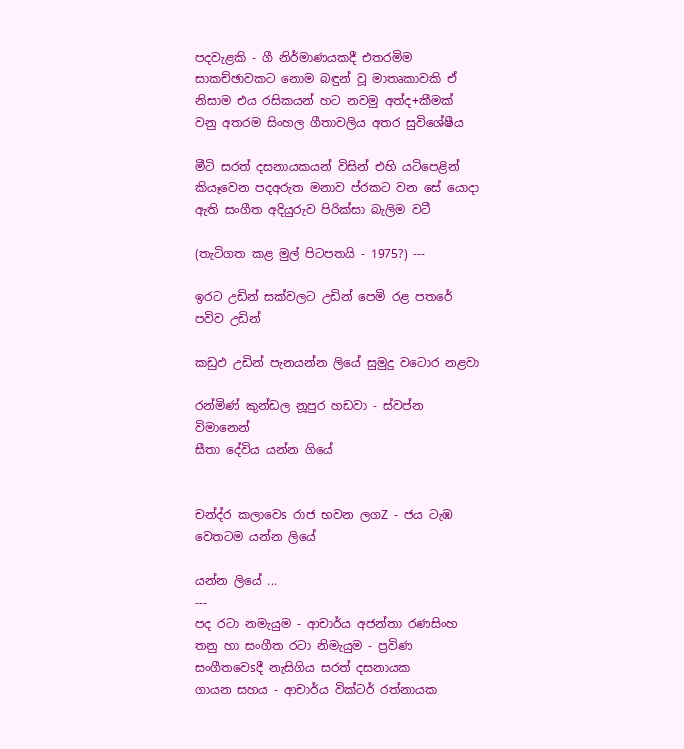පදවැළකි - ගී නිර්මාණයකදී එතරමිම සාකච්ඡාවකට නොම බඳුන් වූ මාතෘකාවකි ඒ නිසාම එය රසිකයන් හට නවමු අත්ද+කීමක් වනු අතරම සිංහල ගීතාවලිය අතර සුවිශේෂීය

මීටි සරත් දසනායකයන් විසින් එහි යටිපෙළින් කියෑවෙන පදඅරුත මනාව ප්රකට වන සේ යොදා ඇති සංගීත අදියුරුව පිරික්‌සා බැලිම වටී

(තැටිගත කළ මුල් පිටපතයි - 1975?) ---

ඉරට උඩින් සක්වලට උඩින් පෙමි රළ පතරේ පවිව උඩින්

කඩුඵ උඩින් පැනයන්න ලියේ සුමුදු වටොර නළවා

රන්මිණ් කුන්ඩල නූපුර හඩවා - ස්‌වප්න විමානෙන්
සීතා දේවිය යන්න ගියේ


චන්ද්ර කලාවෙs රාජ භවන ලගZ - ජය ටැඹ වෙතටම යන්න ලියේ

යන්න ලියේ ...
---
පද රටා නමැයුම - ආචාර්ය අජන්තා රණසිංහ
තනු හා සංගීත රටා නිමැයුම - ප්‍රවිණ සංගීතවෙsදී නැසිගිය සරත් දසනායක
ගායන සහය - ආචාර්ය වික්‌ටර් රත්නායක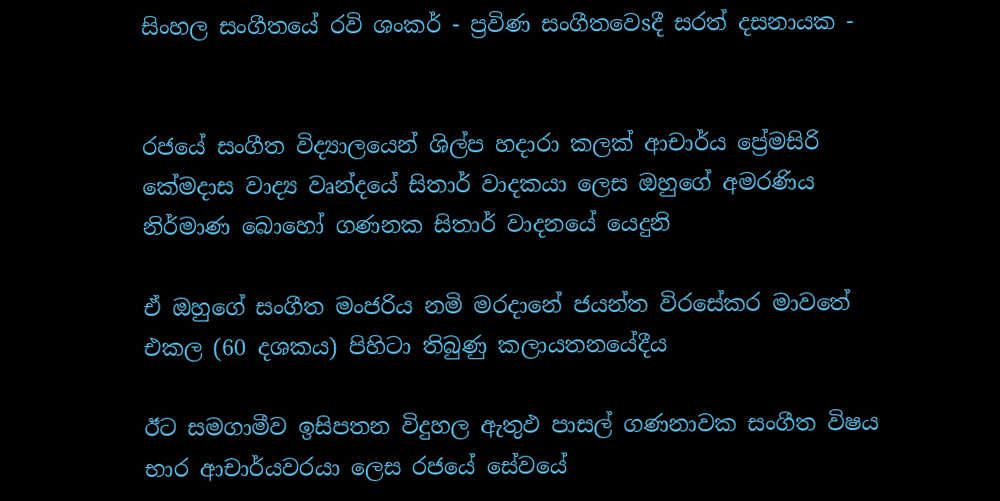සිංහල සංගීතයේ රවි ශංකර් - ප්‍රවිණ සංගීතවෙsදී සරත් දසනායක -


රජයේ සංගීත විද්‍යාලයෙන් ශිල්ප හදාරා කලක්‌ ආචාර්ය ප්‍රේමසිරි කේමදාස වාද්‍ය වෘන්දයේ සිතාර් වාදකයා ලෙස ඔහුගේ අමරණිය නිර්මාණ බොහෝ ගණනක සිතාර් වාදනයේ යෙදුනි

ඒ ඔහුගේ සංගීත මංජරිය නමි මරදානේ ජයන්ත විරසේකර මාවතේ එකල (60 දශකය) පිහිටා තිබුණු කලායතනයේදීය

ඊට සමගාමීව ඉසිපතන විදුහල ඇතුඵ පාසල් ගණනාවක සංගීත විෂය භාර ආචාර්යවරයා ලෙස රජයේ සේවයේ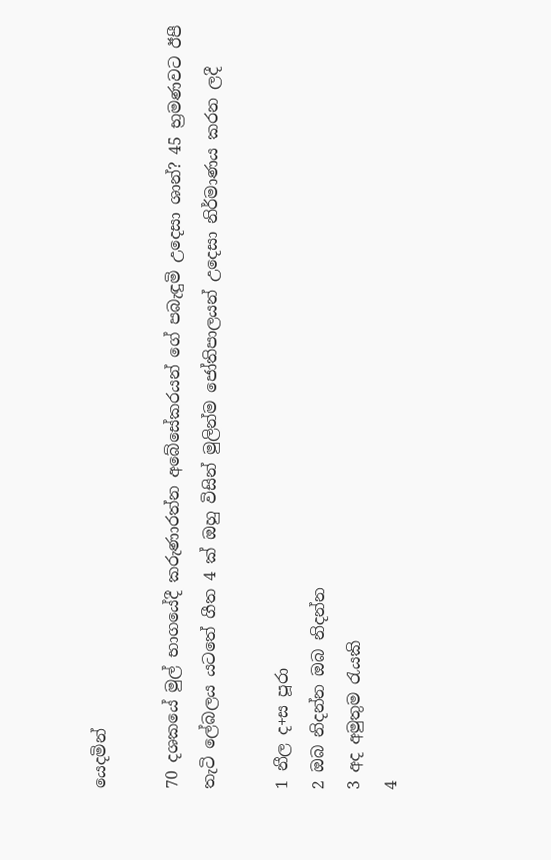යෙදමින්

70 දශකයේ මුල් භාගයේදී කරුණාරත්න අබේසේකරයන් ගේ පබැඳුමි උදෙසා ශාන්? 45 භ්‍රමණවට ඊපී තැටි ලේබලය යටතේ ගීත 4 ක්‌ ඔහු විසින් මුලින්ම ජෝතිපාලයන් උදෙසා නිර්මාණය කරන ලදී

1 නීල ද+ස පූරා
2 ඔබ නිදන්න ඔබ නිදන්න
3 අද අමුතුම රැයකි
4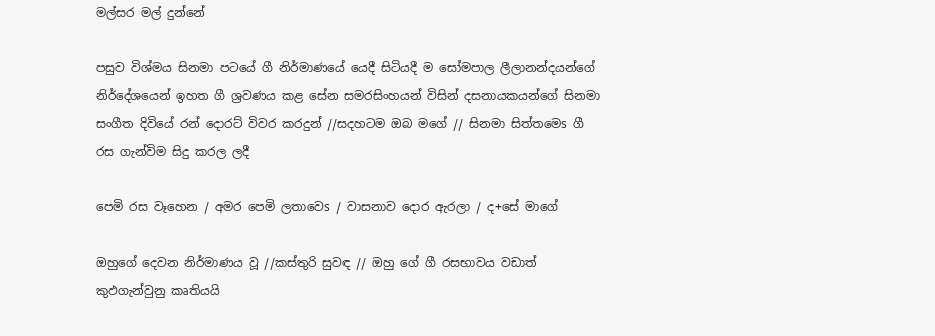මල්සර මල් දුන්නේ

පසුව විශ්මය සිනමා පටයේ ගී නිර්මාණයේ යෙදී සිටියදී ම සෝමපාල ලීලානන්දයන්ගේ නිර්දේශයෙන් ඉහත ගී ශ්‍රවණය කළ සේන සමරසිංහයන් විසින් දසනායකයන්ගේ සිනමා සංගීත දිවියේ රන් දොරට්‌ විවර කරදුන් //සදහටම ඔබ මගේ // සිනමා සිත්තමෙs ගී රස ගැන්විම සිදු කරල ලදී

පෙමි රස වෑහෙන / අමර පෙමි ලතාවෙs / වාසනාව දොර ඇරලා / ද+සේ මාගේ

ඔහුගේ දෙවන නිර්මාණය වූ //කස්‌තුරි සුවඳ // ඔහු ගේ ගී රසභාවය වඩාත් කුඵගැන්වුනු කෘතියයි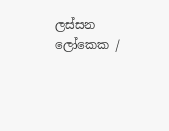ලස්‌සන ලෝකෙක /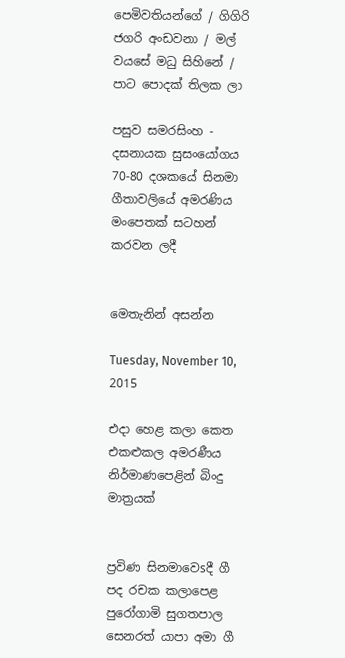පෙමිවතියන්ගේ / ගිගිරි ජගරි අංඩවනා / මල් වයසේ මධු සිහිනේ / පාට පොදක්‌ තිලක ලා

පසුව සමරසිංහ - දසනායක සුසංයෝගය 70-80 දශකයේ සිනමා ගීතාවලියේ අමරණිය මංපෙතක්‌ සටහන් කරවන ලදී


මෙතැනින් අසන්න

Tuesday, November 10, 2015

එදා හෙළ කලා කෙත එකළුකල අමරණීය නිර්මාණපෙළින් බිංදු මාත්‍රයක්‌


ප්‍රවිණ සිනමාවෙsදී ගී පද රචක කලාපෙළ පුරෝගාමි සුගතපාල සෙනරත් යාපා අමා ගී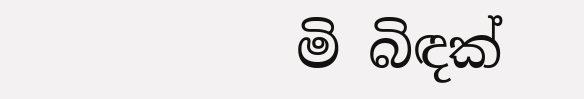මි බිඳක්‌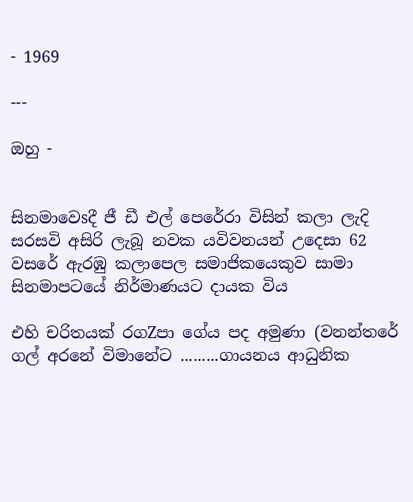- 1969

---

ඔහු -


සිනමාවෙsදී ජී ඩී එල් පෙරේරා විසින් කලා ලැදි සරසවි අසිරි ලැබූ නවක යවිවනයන් උදෙසා 62 වසරේ ඇරඹු කලාපෙල සමාජිකයෙකුව සාමා සිනමාපටයේ නිර්මාණයට දායක විය

එහි චරිතයක්‌ රගZපා ගේය පද අමුණා (වනන්තරේ ගල් අරනේ විමානේට .........ගායනය ආධුනික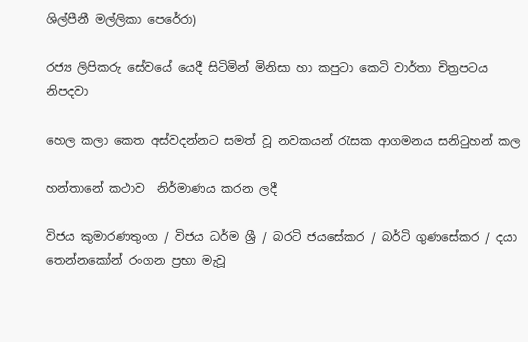ශිල්පීනී මල්ලිකා පෙරේරා)

රජ්‍ය ලිපිකරු සේවයේ යෙදී සිටිමින් මිනිසා හා කපුටා කෙටි වාර්තා චිත්‍රපටය නිපදවා

හෙල කලා කෙත අස්‌වදන්නට සමත් වූ නවකයන් රැසක ආගමනය සනිටුහන් කල

හන්තානේ කථාව  නිර්මාණය කරන ලදී

විජය කුමාරණතුංග / විජය ධර්ම ශ්‍රී / බරටි ජයසේකර / බර්ටි ගුණසේකර / දයා තෙන්නකෝන් රංගන ප්‍රභා මැවූ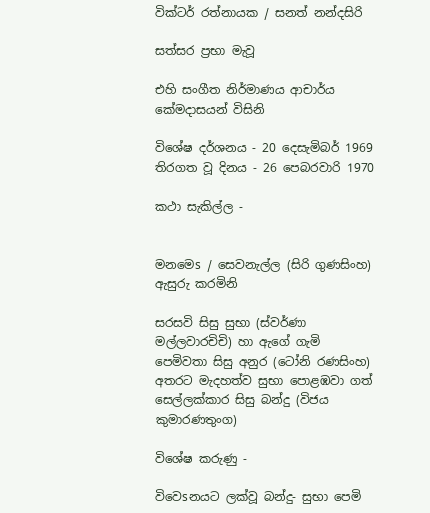වික්‌ටර් රත්නායක / සනත් නන්දසිරි

සත්සර ප්‍රභා මැවූ

එහි සංගීත නිර්මාණය ආචාර්ය කේමදාසයන් විසිනි

විශේෂ දර්ශනය - 20 දෙසැමිබර් 1969
තිරගත වූ දිනය - 26 පෙබරවාරි 1970

කථා සැකිල්ල -


මනමෙs / සෙවනැල්ල (සිරි ගුණසිංහ) ඇසුරු කරමිනි

සරසවි සිසු සුභා (ස්‌වර්ණා මල්ලවාරචිචි) හා ඇගේ ගැමි පෙමිවතා සිසු අනුර (ටෝනි රණසිංහ) අතරට මැදහත්ව සුභා පොළඹවා ගත් සෙල්ලක්‌කාර සිසු බන්දු (විජය කුමාරණතුංග)

විශේෂ කරුණු -

විවෙsනයට ලක්‌වූ බන්දු- සුභා පෙමි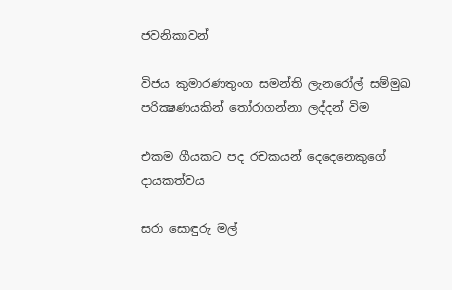ජවනිකාවන්

විජය කුමාරණතුංග සමන්ති ලැනරෝල් සම්මුඛ පරික්‍ෂණයකින් තෝරාගන්නා ලද්දන් විම

එකම ගීයකට පද රචකයන් දෙදෙනෙකුගේ දායකත්වය

සරා සොඳුරු මල්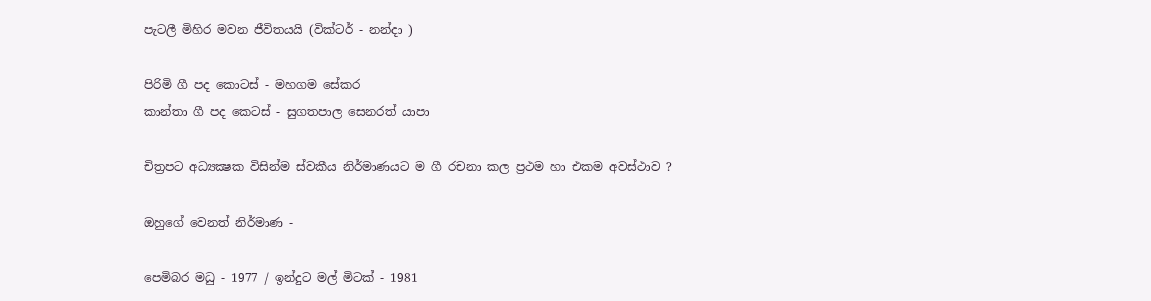පැටලී මිහිර මවන ජීවිතයයි (වික්‌ටර් - නන්දා )

පිරිමි ගී පද කොටස්‌ - මහගම සේකර
කාන්තා ගී පද කෙටස්‌ - සුගතපාල සෙනරත් යාපා

චිත්‍රපට අධ්‍යක්‍ෂක විසින්ම ස්‌වකීය නිර්මාණයට ම ගී රචනා කල ප්‍රථම හා එකම අවස්‌ථාව ?

ඔහුගේ වෙනත් නිර්මාණ -

පෙමිබර මධු - 1977 / ඉන්දුට මල් මිටක්‌ - 1981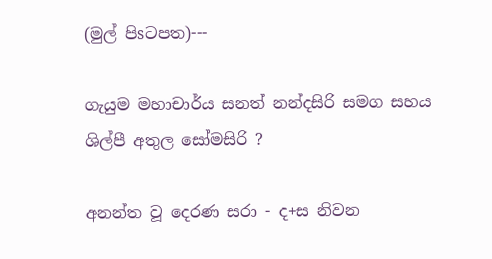(මුල් පිsටපත)---

ගැයුම මහාචාර්ය සනත් නන්දසිරි සමග සහය ශිල්පී අතුල සෝමසිරි ?

අනන්ත වූ දෙරණ සරා - ද+ස නිවන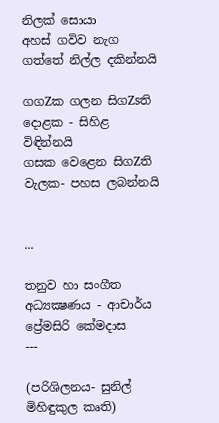නිලක්‌ සොයා
අහස්‌ ගවිව නැග ගත්තේ නිල්ල දකින්නයි

ගගZක ගලන සිගZsති දොළක - සිහිළ විඳින්නයි
ගසක වෙළෙන සිගZති වැලක- පහස ලබන්නයි


...

තනුව හා සංගීත අධ්‍යක්‍ෂණය - ආචාර්ය ප්‍රේමසිරි කේමදාස
---

(පරිශිලනය- සුනිල් මිහිඳුකුල කෘති)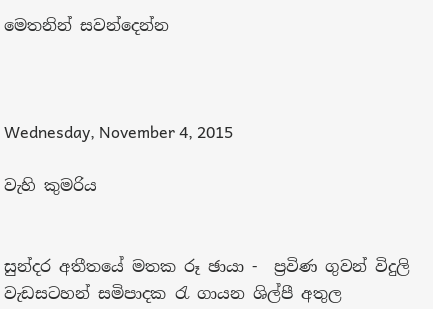මෙතනින් සවන්දෙන්න



Wednesday, November 4, 2015

වැහි කුමරිය


සුන්දර අතීතයේ මතක රූ ඡායා -  ප්‍රවිණ ගුවන් විදුලි වැඩසටහන් සමිපාදක රැ ගායන ශිල්පී අතුල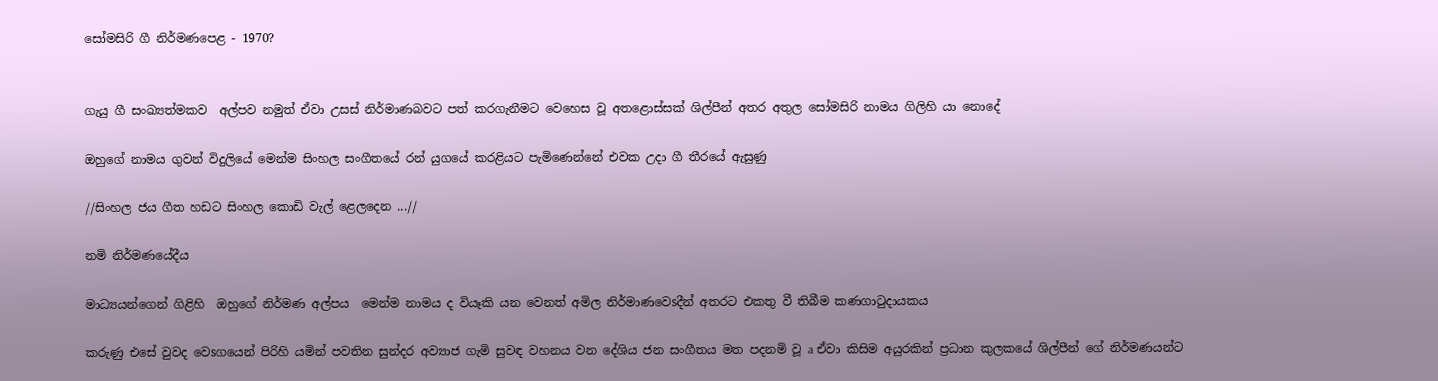සෝමසිරි ගී නිර්මණපෙළ - 1970?


ගැයු ගී සංඛ්‍යත්මකව  අල්පව නමුත් ඒවා උසස් නිර්මාණබවට පත් කරගැනීමට වෙහෙස වූ අතළොස්‌සක් ශිල්පීන් අතර අතුල සෝමසිරි නාමය ගිලිහි යා නොදේ

ඔහුගේ නාමය ගුවන් විදුලියේ මෙන්ම සිංහල සංගීතයේ රන් යුගයේ කරළියට පැමිණෙන්නේ එවක උදා ගී තීරයේ ඇසුණු

//සිංහල ජය ගීත හඩට සිංහල කොඩි වැල් ළෙලදෙන ...//

නමි නිර්මණයේදීය

මාධ්‍යයන්ගෙන් ගිළිහි  ඔහුගේ නිර්මණ අල්පය  මෙන්ම නාමය ද වියෑකි යන වෙනත් අමිල නිර්මාණවෙsදීන් අතරට එකතු වී තිබීම කණගාටුදායකය

කරුණු එසේ වුවද වෙsගයෙන් පිරිහි යමින් පවතින සුන්දර අව්‍යාජ ගැමි සුවඳ වහනය වන දේශිය ජන සංගීතය මත පදනමි වූ a ඒවා කිසිම අයුරකින් ප්‍රධාන කුලකයේ ශිල්පීන් ගේ නිර්මණයන්ට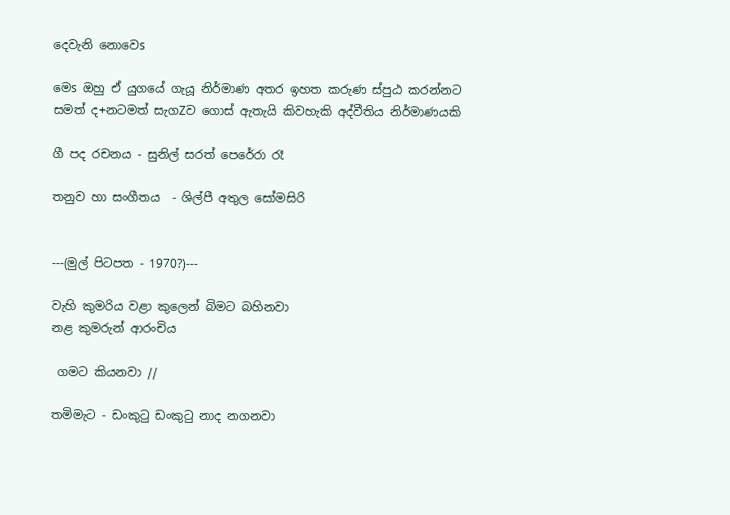දෙවැනි නොවෙs

මෙs ඔහු ඒ යුගයේ ගැයූ නිර්මාණ අතර ඉහත කරුණ ස්‌පුඨ කරන්නට සමත් ද+නටමත් සැගZව ගොස් ඇතැයි කිවහැකි අද්වීතිය නිර්මාණයකි

ගී පද රචනය - සුනිල් සරත් පෙරේරා රෑ

තනුව හා සංගීතය  - ශිල්පී අතුල සෝමසිරි


---(මුල් පිටපත - 1970?)---

වැහි කුමරිය වළා කුලෙන් බිමට බහිනවා
නළ කුමරුන් ආරංචිය

 ගමට කියනවා //

තමිමැට - ඩංකුටු ඩංකුටු නාද නගනවා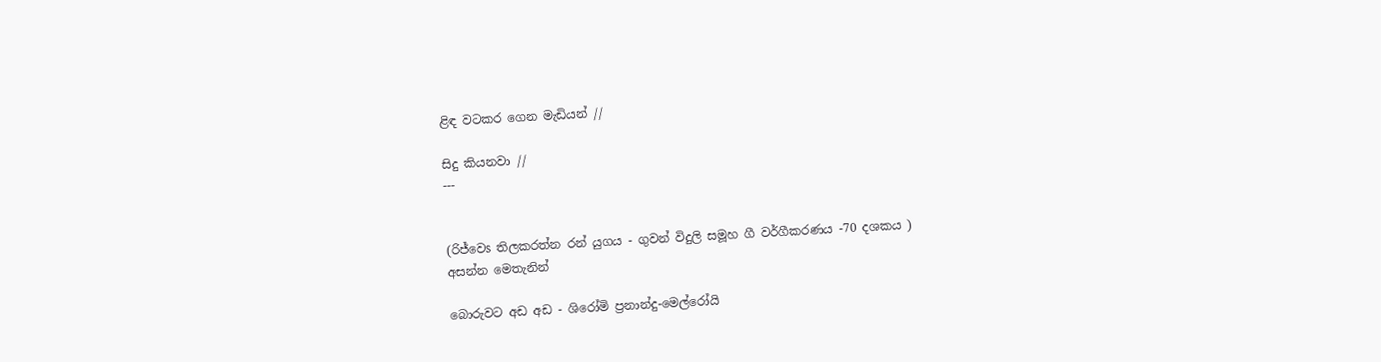ළිඳ වටකර ගෙන මැඩියන් //

සිදු කියනවා //
---


(රිජ්වෙs තිලකරත්න රන් යුගය - ගුවන් විදුලි සමූහ ගී වර්ගීකරණය -70 දශකය )
අසන්න මෙතැනින්

බොරුවට අඩ අඩ - ශිරෝමි ප්‍රනාන්දු-මෙල්රෝයි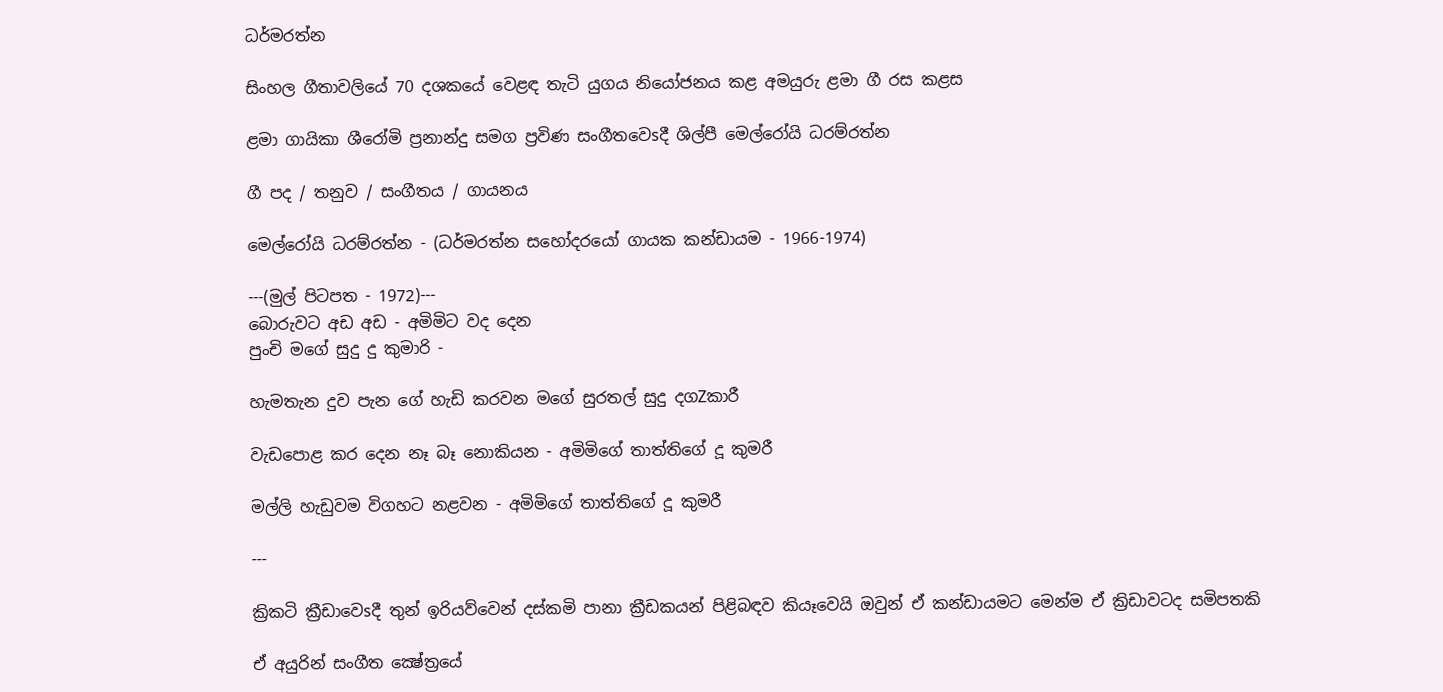ධර්මරත්න

සිංහල ගීතාවලියේ 70 දශකයේ වෙළඳ තැටි යුගය නියෝජනය කළ අමයුරු ළමා ගී රස කළස

ළමා ගායිකා ශීරෝමි ප්‍රනාන්දු සමග ප්‍රවිණ සංගීතවෙsදී ශිල්පී මෙල්රෝයි ධරම්රත්න

ගී පද / තනුව / සංගීතය / ගායනය

මෙල්රෝයි ධරම්රත්න - (ධර්මරත්න සහෝදරයෝ ගායක කන්ඩායම - 1966-1974)

---(මුල් පිටපත - 1972)---
බොරුවට අඩ අඩ - අමිමිට වද දෙන
පුංචි මගේ සුදු දු කුමාරි -

හැමතැන දුව පැන ගේ හැඩි කරවන මගේ සුරතල් සුදු දගZකාරී

වැඩපොළ කර දෙන නෑ බෑ නොකියන - අමිමිගේ තාත්තිගේ දූ කුමරී

මල්ලි හැඩුවම විගහට නළවන - අමිමිගේ තාත්තිගේ දූ කුමරී

---

ක්‍රිකටි ක්‍රීඩාවෙsදී තුන් ඉරියව්වෙන් දස්‌කමි පානා ක්‍රීඩකයන් පිළිබඳව කියෑවෙයි ඔවුන් ඒ කන්ඩායමට මෙන්ම ඒ ක්‍රිඩාවටද සමිපතකි

ඒ අයුරින් සංගීත ක්‍ෂේත්‍රයේ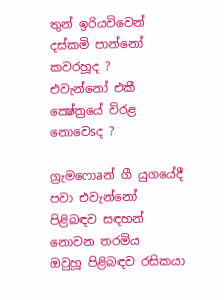තුන් ඉරියවිවෙන් දස්‌කමි පාන්නෝ කවරහූද ?
එවැන්නෝ එකී ක්‍ෂේත්‍රයේ විරළ නොවෙsද ?

ග්‍රැමෆොaන් ගී යුගයේදී පවා එවැන්නෝ පිළිබඳව සඳහන් නොවන තරමිය
ඔවුහූ පිළිබඳව රසිකයා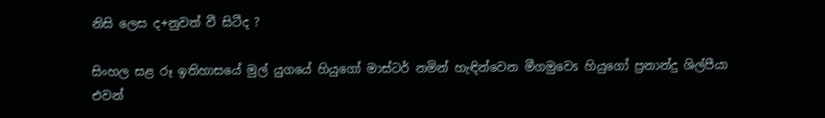නිසි ලෙස ද+නුවත් වී සිටීද ?

සිංහල සළ රූ ඉතිහාසයේ මුල් යුගයේ හියුගෝ මාස්‌ටර් නමින් හැඳින්වෙන මීගමුවෙs හියුගෝ ප්‍රනාන්දු ශිල්පීයා එවන්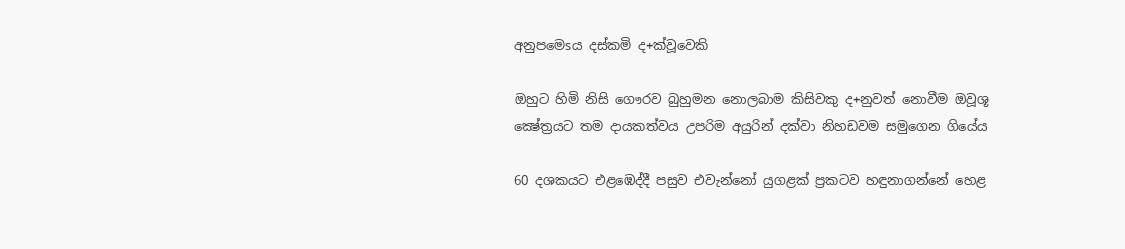අනුපමෙsය දස්‌කමි ද+ක්‌වූවෙකි

ඔහුට හිමි නිසි ගෞරව බුහුමන නොලබාම කිසිවකු ද+නුවත් නොවීම ඔවූශූ ක්‍ෂේත්‍රයට තම දායකත්වය උපරිම අයුරින් දක්‌වා නිහඩවම සමුගෙන ගියේය

60 දශකයට එළඹෙද්දී පසුව එවැන්නෝ යුගළක්‌ ප්‍රකටව හඳුනාගන්නේ හෙළ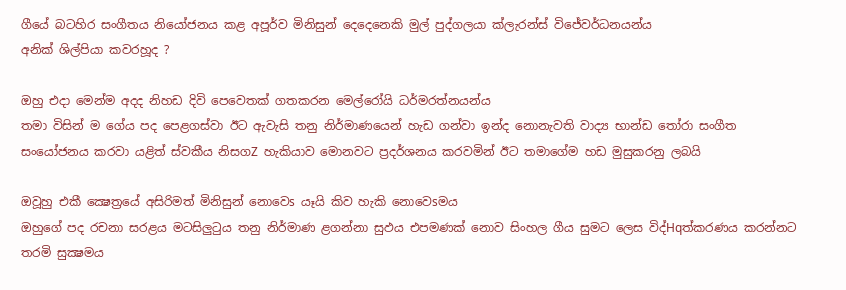ගීයේ බටහිර සංගීතය නියෝජනය කළ අපූර්ව මිනිසුන් දෙදෙනෙකි මුල් පුද්ගලයා ක්‌ලැරන්ස්‌ විජේවර්ධනයන්ය
අනික්‌ ශිල්පියා කවරහූද ?

ඔහු එදා මෙන්ම අදද නිහඩ දිවි පෙවෙතක්‌ ගතකරන මෙල්රෝයි ධර්මරත්නයන්ය
තමා විසින් ම ගේය පද පෙළගස්‌වා ඊට ඇවැසි තනු නිර්මාණයෙන් හැඩ ගන්වා ඉන්ද නොනැවති වාද්‍ය භාන්ඩ තෝරා සංගීත සංයෝජනය කරවා යළිත් ස්‌වකීය නිසගZ හැකියාව මොනවට ප්‍රදර්ශනය කරවමින් ඊට තමාගේම හඩ මුසුකරනු ලබයි

ඔවූහු එකී ක්‍ෂෙත්‍රයේ අසිරිමත් මිනිසුන් නොවෙs යෑයි කිව හැකි නොවෙsමය
ඔහුගේ පද රචනා සරළය මටසිලුටුය තනු නිර්මාණ ළගන්නා සුඵය එපමණක්‌ නොව සිංහල ගීය සුමට ලෙස විද්Hqත්කරණය කරන්නට තරමි සුක්‍ෂමය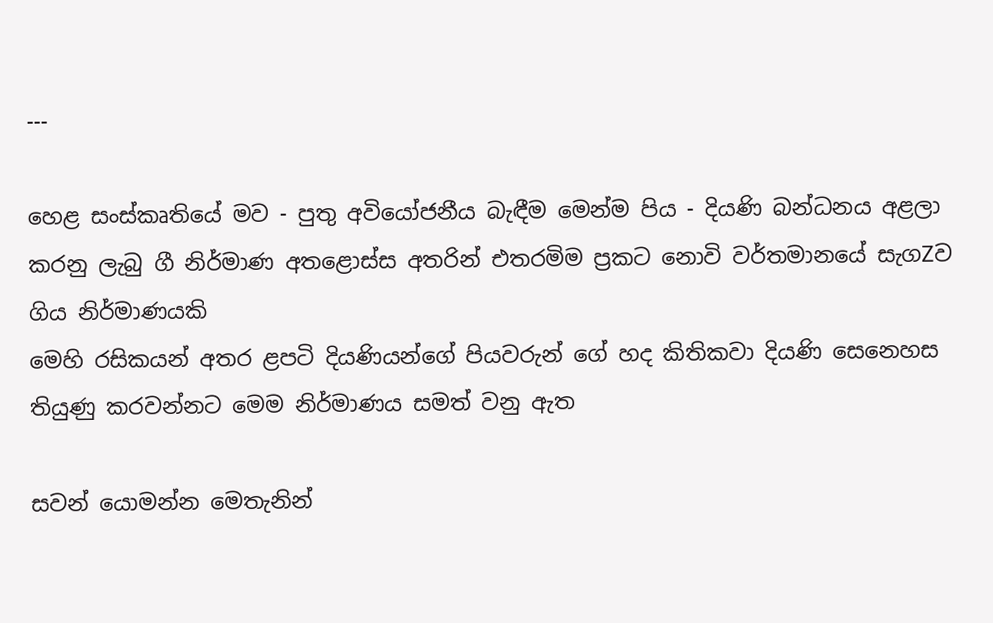---

හෙළ සංස්‌කෘතියේ මව - පුතු අවියෝජනීය බැඳීම මෙන්ම පිය - දියණි බන්ධනය අළලා කරනු ලැබු ගී නිර්මාණ අතළොස්‌ස අතරින් එතරමිම ප්‍රකට නොවි වර්තමානයේ සැගZව ගිය නිර්මාණයකි
මෙහි රසිකයන් අතර ළපටි දියණියන්ගේ පියවරුන් ගේ හද කිතිකවා දියණි සෙනෙහස තියුණු කරවන්නට මෙම නිර්මාණය සමත් වනු ඇත

සවන් යොමන්න මෙතැනින්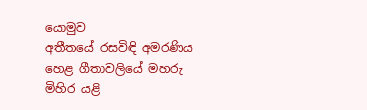යොමුව
අතීතයේ රසවිඳි අමරණිය හෙළ ගීතාවලියේ මහරු මිහිර යළි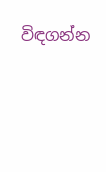විඳගන්න